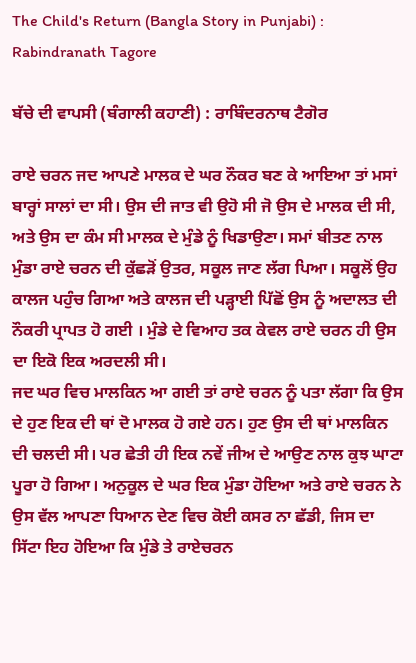The Child's Return (Bangla Story in Punjabi) : Rabindranath Tagore

ਬੱਚੇ ਦੀ ਵਾਪਸੀ (ਬੰਗਾਲੀ ਕਹਾਣੀ) : ਰਾਬਿੰਦਰਨਾਥ ਟੈਗੋਰ

ਰਾਏ ਚਰਨ ਜਦ ਆਪਣੇ ਮਾਲਕ ਦੇ ਘਰ ਨੌਕਰ ਬਣ ਕੇ ਆਇਆ ਤਾਂ ਮਸਾਂ ਬਾਰ੍ਹਾਂ ਸਾਲਾਂ ਦਾ ਸੀ। ਉਸ ਦੀ ਜਾਤ ਵੀ ਉਹੋ ਸੀ ਜੋ ਉਸ ਦੇ ਮਾਲਕ ਦੀ ਸੀ, ਅਤੇ ਉਸ ਦਾ ਕੰਮ ਸੀ ਮਾਲਕ ਦੇ ਮੁੰਡੇ ਨੂੰ ਖਿਡਾਉਣਾ। ਸਮਾਂ ਬੀਤਣ ਨਾਲ ਮੁੰਡਾ ਰਾਏ ਚਰਨ ਦੀ ਕੁੱਛੜੋਂ ਉਤਰ, ਸਕੂਲ ਜਾਣ ਲੱਗ ਪਿਆ। ਸਕੂਲੋਂ ਉਹ ਕਾਲਜ ਪਹੁੰਚ ਗਿਆ ਅਤੇ ਕਾਲਜ ਦੀ ਪੜ੍ਹਾਈ ਪਿੱਛੋਂ ਉਸ ਨੂੰ ਅਦਾਲਤ ਦੀ ਨੌਕਰੀ ਪ੍ਰਾਪਤ ਹੋ ਗਈ । ਮੁੰਡੇ ਦੇ ਵਿਆਹ ਤਕ ਕੇਵਲ ਰਾਏ ਚਰਨ ਹੀ ਉਸ ਦਾ ਇਕੋ ਇਕ ਅਰਦਲੀ ਸੀ।
ਜਦ ਘਰ ਵਿਚ ਮਾਲਕਿਨ ਆ ਗਈ ਤਾਂ ਰਾਏ ਚਰਨ ਨੂੰ ਪਤਾ ਲੱਗਾ ਕਿ ਉਸ ਦੇ ਹੁਣ ਇਕ ਦੀ ਥਾਂ ਦੋ ਮਾਲਕ ਹੋ ਗਏ ਹਨ। ਹੁਣ ਉਸ ਦੀ ਥਾਂ ਮਾਲਕਿਨ ਦੀ ਚਲਦੀ ਸੀ। ਪਰ ਛੇਤੀ ਹੀ ਇਕ ਨਵੇਂ ਜੀਅ ਦੇ ਆਉਣ ਨਾਲ ਕੁਝ ਘਾਟਾ ਪੂਰਾ ਹੋ ਗਿਆ। ਅਨੁਕੂਲ ਦੇ ਘਰ ਇਕ ਮੁੰਡਾ ਹੋਇਆ ਅਤੇ ਰਾਏ ਚਰਨ ਨੇ ਉਸ ਵੱਲ ਆਪਣਾ ਧਿਆਨ ਦੇਣ ਵਿਚ ਕੋਈ ਕਸਰ ਨਾ ਛੱਡੀ, ਜਿਸ ਦਾ ਸਿੱਟਾ ਇਹ ਹੋਇਆ ਕਿ ਮੁੰਡੇ ਤੇ ਰਾਏਚਰਨ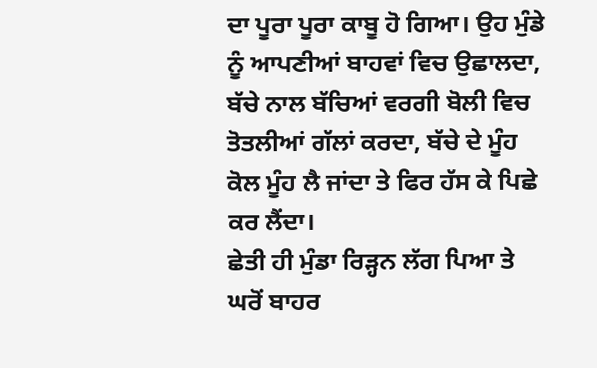ਦਾ ਪੂਰਾ ਪੂਰਾ ਕਾਬੂ ਹੋ ਗਿਆ। ਉਹ ਮੁੰਡੇ ਨੂੰ ਆਪਣੀਆਂ ਬਾਹਵਾਂ ਵਿਚ ਉਛਾਲਦਾ, ਬੱਚੇ ਨਾਲ ਬੱਚਿਆਂ ਵਰਗੀ ਬੋਲੀ ਵਿਚ ਤੋਤਲੀਆਂ ਗੱਲਾਂ ਕਰਦਾ, ਬੱਚੇ ਦੇ ਮੂੰਹ ਕੋਲ ਮੂੰਹ ਲੈ ਜਾਂਦਾ ਤੇ ਫਿਰ ਹੱਸ ਕੇ ਪਿਛੇ ਕਰ ਲੈਂਦਾ।
ਛੇਤੀ ਹੀ ਮੁੰਡਾ ਰਿੜ੍ਹਨ ਲੱਗ ਪਿਆ ਤੇ ਘਰੋਂ ਬਾਹਰ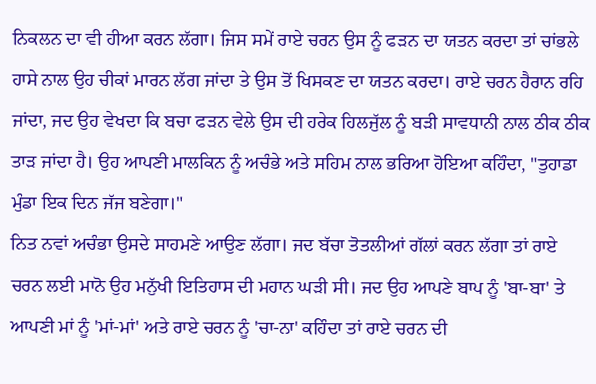ਨਿਕਲਨ ਦਾ ਵੀ ਹੀਆ ਕਰਨ ਲੱਗਾ। ਜਿਸ ਸਮੇਂ ਰਾਏ ਚਰਨ ਉਸ ਨੂੰ ਫੜਨ ਦਾ ਯਤਨ ਕਰਦਾ ਤਾਂ ਚਾਂਭਲੇ ਹਾਸੇ ਨਾਲ ਉਹ ਚੀਕਾਂ ਮਾਰਨ ਲੱਗ ਜਾਂਦਾ ਤੇ ਉਸ ਤੋਂ ਖਿਸਕਣ ਦਾ ਯਤਨ ਕਰਦਾ। ਰਾਏ ਚਰਨ ਹੈਰਾਨ ਰਹਿ ਜਾਂਦਾ, ਜਦ ਉਹ ਵੇਖਦਾ ਕਿ ਬਚਾ ਫੜਨ ਵੇਲੇ ਉਸ ਦੀ ਹਰੇਕ ਹਿਲਜੁੱਲ ਨੂੰ ਬੜੀ ਸਾਵਧਾਨੀ ਨਾਲ ਠੀਕ ਠੀਕ ਤਾੜ ਜਾਂਦਾ ਹੈ। ਉਹ ਆਪਣੀ ਮਾਲਕਿਨ ਨੂੰ ਅਚੰਭੇ ਅਤੇ ਸਹਿਮ ਨਾਲ ਭਰਿਆ ਹੋਇਆ ਕਹਿੰਦਾ, "ਤੁਹਾਡਾ ਮੁੰਡਾ ਇਕ ਦਿਨ ਜੱਜ ਬਣੇਗਾ।"
ਨਿਤ ਨਵਾਂ ਅਚੰਭਾ ਉਸਦੇ ਸਾਹਮਣੇ ਆਉਣ ਲੱਗਾ। ਜਦ ਬੱਚਾ ਤੋਤਲੀਆਂ ਗੱਲਾਂ ਕਰਨ ਲੱਗਾ ਤਾਂ ਰਾਏ ਚਰਨ ਲਈ ਮਾਨੋ ਉਹ ਮਨੁੱਖੀ ਇਤਿਹਾਸ ਦੀ ਮਹਾਨ ਘੜੀ ਸੀ। ਜਦ ਉਹ ਆਪਣੇ ਬਾਪ ਨੂੰ 'ਬਾ-ਬਾ' ਤੇ ਆਪਣੀ ਮਾਂ ਨੂੰ 'ਮਾਂ-ਮਾਂ' ਅਤੇ ਰਾਏ ਚਰਨ ਨੂੰ 'ਚਾ-ਨਾ' ਕਹਿੰਦਾ ਤਾਂ ਰਾਏ ਚਰਨ ਦੀ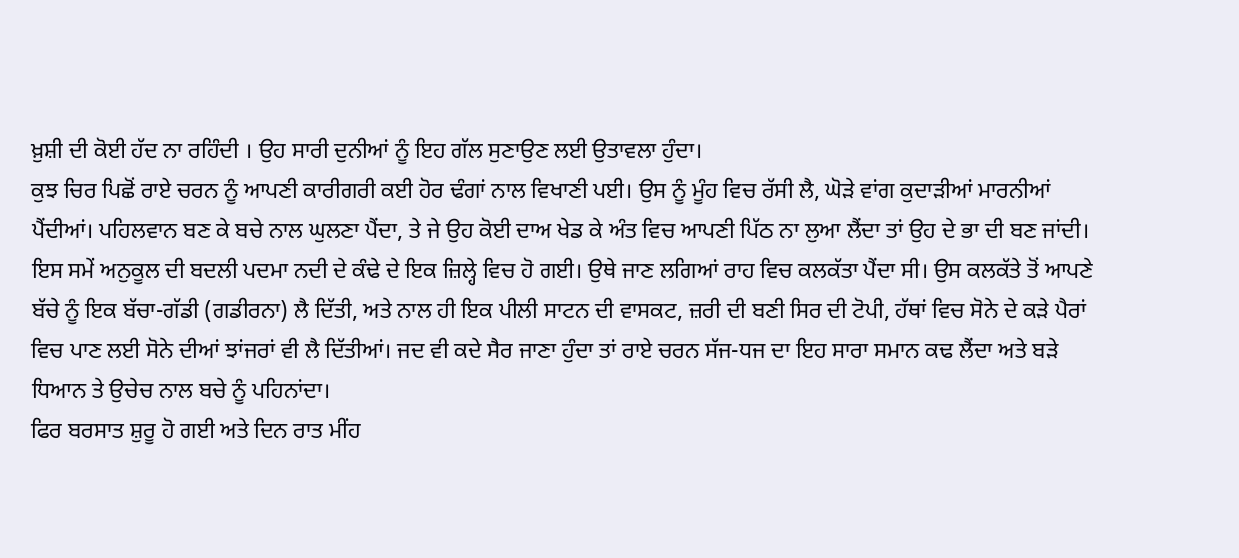ਖ਼ੁਸ਼ੀ ਦੀ ਕੋਈ ਹੱਦ ਨਾ ਰਹਿੰਦੀ । ਉਹ ਸਾਰੀ ਦੁਨੀਆਂ ਨੂੰ ਇਹ ਗੱਲ ਸੁਣਾਉਣ ਲਈ ਉਤਾਵਲਾ ਹੁੰਦਾ।
ਕੁਝ ਚਿਰ ਪਿਛੋਂ ਰਾਏ ਚਰਨ ਨੂੰ ਆਪਣੀ ਕਾਰੀਗਰੀ ਕਈ ਹੋਰ ਢੰਗਾਂ ਨਾਲ ਵਿਖਾਣੀ ਪਈ। ਉਸ ਨੂੰ ਮੂੰਹ ਵਿਚ ਰੱਸੀ ਲੈ, ਘੋੜੇ ਵਾਂਗ ਕੁਦਾੜੀਆਂ ਮਾਰਨੀਆਂ ਪੈਂਦੀਆਂ। ਪਹਿਲਵਾਨ ਬਣ ਕੇ ਬਚੇ ਨਾਲ ਘੁਲਣਾ ਪੈਂਦਾ, ਤੇ ਜੇ ਉਹ ਕੋਈ ਦਾਅ ਖੇਡ ਕੇ ਅੰਤ ਵਿਚ ਆਪਣੀ ਪਿੱਠ ਨਾ ਲੁਆ ਲੈਂਦਾ ਤਾਂ ਉਹ ਦੇ ਭਾ ਦੀ ਬਣ ਜਾਂਦੀ।
ਇਸ ਸਮੇਂ ਅਨੁਕੂਲ ਦੀ ਬਦਲੀ ਪਦਮਾ ਨਦੀ ਦੇ ਕੰਢੇ ਦੇ ਇਕ ਜ਼ਿਲ੍ਹੇ ਵਿਚ ਹੋ ਗਈ। ਉਥੇ ਜਾਣ ਲਗਿਆਂ ਰਾਹ ਵਿਚ ਕਲਕੱਤਾ ਪੈਂਦਾ ਸੀ। ਉਸ ਕਲਕੱਤੇ ਤੋਂ ਆਪਣੇ ਬੱਚੇ ਨੂੰ ਇਕ ਬੱਚਾ-ਗੱਡੀ (ਗਡੀਰਨਾ) ਲੈ ਦਿੱਤੀ, ਅਤੇ ਨਾਲ ਹੀ ਇਕ ਪੀਲੀ ਸਾਟਨ ਦੀ ਵਾਸਕਟ, ਜ਼ਰੀ ਦੀ ਬਣੀ ਸਿਰ ਦੀ ਟੋਪੀ, ਹੱਥਾਂ ਵਿਚ ਸੋਨੇ ਦੇ ਕੜੇ ਪੈਰਾਂ ਵਿਚ ਪਾਣ ਲਈ ਸੋਨੇ ਦੀਆਂ ਝਾਂਜਰਾਂ ਵੀ ਲੈ ਦਿੱਤੀਆਂ। ਜਦ ਵੀ ਕਦੇ ਸੈਰ ਜਾਣਾ ਹੁੰਦਾ ਤਾਂ ਰਾਏ ਚਰਨ ਸੱਜ-ਧਜ ਦਾ ਇਹ ਸਾਰਾ ਸਮਾਨ ਕਢ ਲੈਂਦਾ ਅਤੇ ਬੜੇ ਧਿਆਨ ਤੇ ਉਚੇਚ ਨਾਲ ਬਚੇ ਨੂੰ ਪਹਿਨਾਂਦਾ।
ਫਿਰ ਬਰਸਾਤ ਸ਼ੁਰੂ ਹੋ ਗਈ ਅਤੇ ਦਿਨ ਰਾਤ ਮੀਂਹ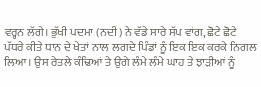ਵਰ੍ਹਨ ਲੱਗੇ। ਭੁੱਖੀ ਪਦਮਾ (ਨਦੀ) ਨੇ ਵੱਡੇ ਸਾਰੇ ਸੱਪ ਵਾਂਗ, ਛੋਟੇ ਛੋਟੇ ਪੱਧਰੇ ਕੀਤੇ ਧਾਨ ਦੇ ਖੇਤਾਂ ਨਾਲ ਲਗਦੇ ਪਿੰਡਾਂ ਨੂੰ ਇਕ ਇਕ ਕਰਕੇ ਨਿਗਲ ਲਿਆ। ਉਸ ਰੇਤਲੇ ਕੰਢਿਆਂ ਤੇ ਉਗੇ ਲੰਮੇ ਲੰਮੇ ਘਾਹ ਤੇ ਝਾੜੀਆਂ ਨੂੰ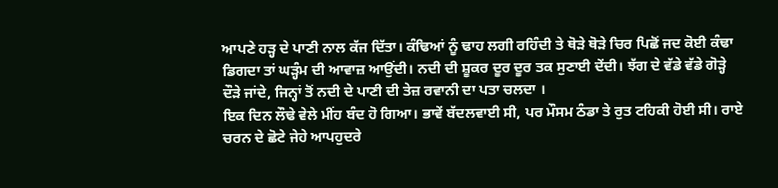ਆਪਣੇ ਹੜ੍ਹ ਦੇ ਪਾਣੀ ਨਾਲ ਕੱਜ ਦਿੱਤਾ। ਕੰਢਿਆਂ ਨੂੰ ਢਾਹ ਲਗੀ ਰਹਿੰਦੀ ਤੇ ਥੋੜੇ ਥੋੜੇ ਚਿਰ ਪਿਛੋਂ ਜਦ ਕੋਈ ਕੰਢਾ ਡਿਗਦਾ ਤਾਂ ਘੜ੍ਹੰਮ ਦੀ ਆਵਾਜ਼ ਆਉਂਦੀ। ਨਦੀ ਦੀ ਸ਼ੂਕਰ ਦੂਰ ਦੂਰ ਤਕ ਸੁਣਾਈ ਦੇਂਦੀ। ਝੱਗ ਦੇ ਵੱਡੇ ਵੱਡੇ ਗੋੜ੍ਹੇ ਦੌੜੇ ਜਾਂਦੇ, ਜਿਨ੍ਹਾਂ ਤੋਂ ਨਦੀ ਦੇ ਪਾਣੀ ਦੀ ਤੇਜ਼ ਰਵਾਨੀ ਦਾ ਪਤਾ ਚਲਦਾ ।
ਇਕ ਦਿਨ ਲੌਢੇ ਵੇਲੇ ਮੀਂਹ ਬੰਦ ਹੋ ਗਿਆ। ਭਾਵੇਂ ਬੱਦਲਵਾਈ ਸੀ, ਪਰ ਮੌਸਮ ਠੰਡਾ ਤੇ ਰੁਤ ਟਹਿਕੀ ਹੋਈ ਸੀ। ਰਾਏ ਚਰਨ ਦੇ ਛੋਟੇ ਜੇਹੇ ਆਪਹੁਦਰੇ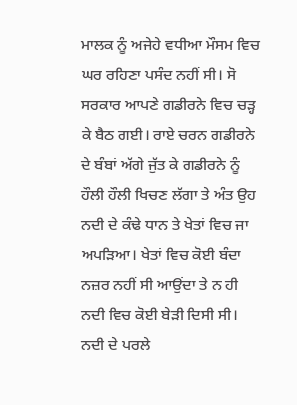ਮਾਲਕ ਨੂੰ ਅਜੇਹੇ ਵਧੀਆ ਮੌਸਮ ਵਿਚ ਘਰ ਰਹਿਣਾ ਪਸੰਦ ਨਹੀਂ ਸੀ। ਸੋ ਸਰਕਾਰ ਆਪਣੇ ਗਡੀਰਨੇ ਵਿਚ ਚੜ੍ਹ ਕੇ ਬੈਠ ਗਈ। ਰਾਏ ਚਰਨ ਗਡੀਰਨੇ ਦੇ ਬੰਬਾਂ ਅੱਗੇ ਜੁੱਤ ਕੇ ਗਡੀਰਨੇ ਨੂੰ ਹੌਲੀ ਹੌਲੀ ਖਿਚਣ ਲੱਗਾ ਤੇ ਅੰਤ ਉਹ ਨਦੀ ਦੇ ਕੰਢੇ ਧਾਨ ਤੇ ਖੇਤਾਂ ਵਿਚ ਜਾ ਅਪੜਿਆ। ਖੇਤਾਂ ਵਿਚ ਕੋਈ ਬੰਦਾ ਨਜ਼ਰ ਨਹੀਂ ਸੀ ਆਉਂਦਾ ਤੇ ਨ ਹੀ ਨਦੀ ਵਿਚ ਕੋਈ ਬੇੜੀ ਦਿਸੀ ਸੀ। ਨਦੀ ਦੇ ਪਰਲੇ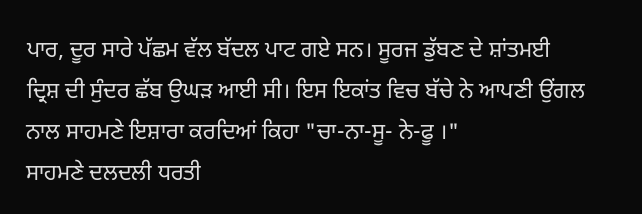ਪਾਰ, ਦੂਰ ਸਾਰੇ ਪੱਛਮ ਵੱਲ ਬੱਦਲ ਪਾਟ ਗਏ ਸਨ। ਸੂਰਜ ਡੁੱਬਣ ਦੇ ਸ਼ਾਂਤਮਈ ਦ੍ਰਿਸ਼ ਦੀ ਸੁੰਦਰ ਛੱਬ ਉਘੜ ਆਈ ਸੀ। ਇਸ ਇਕਾਂਤ ਵਿਚ ਬੱਚੇ ਨੇ ਆਪਣੀ ਉਂਗਲ ਨਾਲ ਸਾਹਮਣੇ ਇਸ਼ਾਰਾ ਕਰਦਿਆਂ ਕਿਹਾ "ਚਾ-ਨਾ-ਸੂ- ਨੇ-ਫੂ ।"
ਸਾਹਮਣੇ ਦਲਦਲੀ ਧਰਤੀ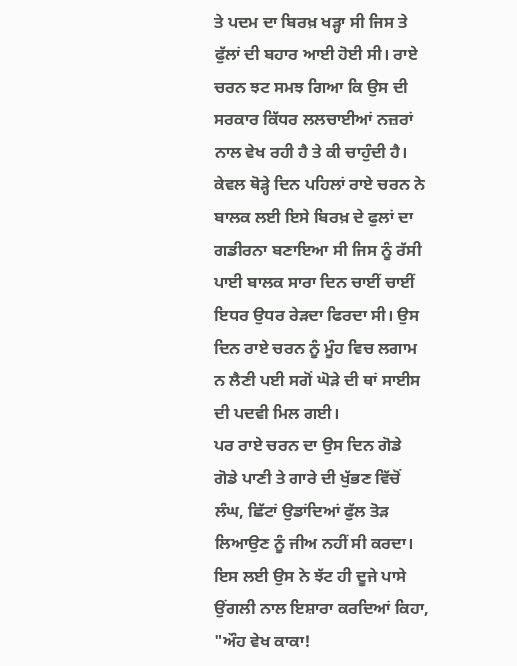ਤੇ ਪਦਮ ਦਾ ਬਿਰਖ਼ ਖੜ੍ਹਾ ਸੀ ਜਿਸ ਤੇ ਫੁੱਲਾਂ ਦੀ ਬਹਾਰ ਆਈ ਹੋਈ ਸੀ। ਰਾਏ ਚਰਨ ਝਟ ਸਮਝ ਗਿਆ ਕਿ ਉਸ ਦੀ ਸਰਕਾਰ ਕਿੱਧਰ ਲਲਚਾਈਆਂ ਨਜ਼ਰਾਂ ਨਾਲ ਵੇਖ ਰਹੀ ਹੈ ਤੇ ਕੀ ਚਾਹੁੰਦੀ ਹੈ। ਕੇਵਲ ਥੋੜ੍ਹੇ ਦਿਨ ਪਹਿਲਾਂ ਰਾਏ ਚਰਨ ਨੇ ਬਾਲਕ ਲਈ ਇਸੇ ਬਿਰਖ਼ ਦੇ ਫੁਲਾਂ ਦਾ ਗਡੀਰਨਾ ਬਣਾਇਆ ਸੀ ਜਿਸ ਨੂੰ ਰੱਸੀ ਪਾਈ ਬਾਲਕ ਸਾਰਾ ਦਿਨ ਚਾਈਂ ਚਾਈਂ ਇਧਰ ਉਧਰ ਰੇੜਦਾ ਫਿਰਦਾ ਸੀ। ਉਸ ਦਿਨ ਰਾਏ ਚਰਨ ਨੂੰ ਮੂੰਹ ਵਿਚ ਲਗਾਮ ਨ ਲੈਣੀ ਪਈ ਸਗੋਂ ਘੋੜੇ ਦੀ ਥਾਂ ਸਾਈਸ ਦੀ ਪਦਵੀ ਮਿਲ ਗਈ।
ਪਰ ਰਾਏ ਚਰਨ ਦਾ ਉਸ ਦਿਨ ਗੋਡੇ ਗੋਡੇ ਪਾਣੀ ਤੇ ਗਾਰੇ ਦੀ ਖੁੱਭਣ ਵਿੱਚੋਂ ਲੰਘ, ਛਿੱਟਾਂ ਉਡਾਂਦਿਆਂ ਫੁੱਲ ਤੋੜ ਲਿਆਉਣ ਨੂੰ ਜੀਅ ਨਹੀਂ ਸੀ ਕਰਦਾ। ਇਸ ਲਈ ਉਸ ਨੇ ਝੱਟ ਹੀ ਦੂਜੇ ਪਾਸੇ ਉਂਗਲੀ ਨਾਲ ਇਸ਼ਾਰਾ ਕਰਦਿਆਂ ਕਿਹਾ, "ਔਹ ਵੇਖ ਕਾਕਾ!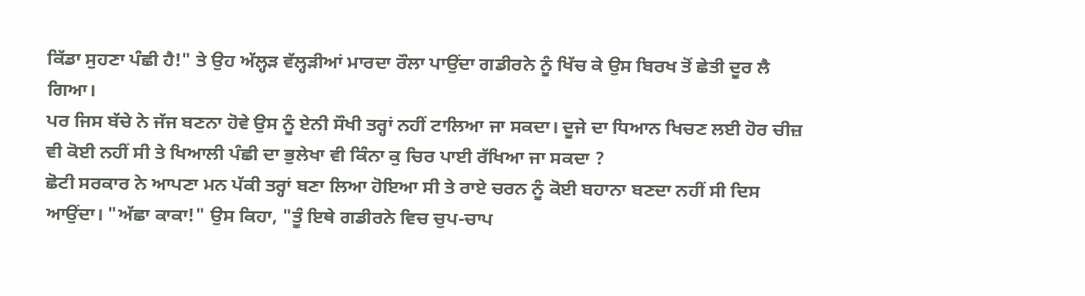ਕਿੱਡਾ ਸੁਹਣਾ ਪੰਛੀ ਹੈ!" ਤੇ ਉਹ ਅੱਲ੍ਹੜ ਵੱਲ੍ਹੜੀਆਂ ਮਾਰਦਾ ਰੌਲਾ ਪਾਉਂਦਾ ਗਡੀਰਨੇ ਨੂੰ ਖਿੱਚ ਕੇ ਉਸ ਬਿਰਖ ਤੋਂ ਛੇਤੀ ਦੂਰ ਲੈ ਗਿਆ।
ਪਰ ਜਿਸ ਬੱਚੇ ਨੇ ਜੱਜ ਬਣਨਾ ਹੋਵੇ ਉਸ ਨੂੰ ਏਨੀ ਸੌਖੀ ਤਰ੍ਹਾਂ ਨਹੀਂ ਟਾਲਿਆ ਜਾ ਸਕਦਾ। ਦੂਜੇ ਦਾ ਧਿਆਨ ਖਿਚਣ ਲਈ ਹੋਰ ਚੀਜ਼ ਵੀ ਕੋਈ ਨਹੀਂ ਸੀ ਤੇ ਖਿਆਲੀ ਪੰਛੀ ਦਾ ਭੁਲੇਖਾ ਵੀ ਕਿੰਨਾ ਕੁ ਚਿਰ ਪਾਈ ਰੱਖਿਆ ਜਾ ਸਕਦਾ ?
ਛੋਟੀ ਸਰਕਾਰ ਨੇ ਆਪਣਾ ਮਨ ਪੱਕੀ ਤਰ੍ਹਾਂ ਬਣਾ ਲਿਆ ਹੋਇਆ ਸੀ ਤੇ ਰਾਏ ਚਰਨ ਨੂੰ ਕੋਈ ਬਹਾਨਾ ਬਣਦਾ ਨਹੀਂ ਸੀ ਦਿਸ ਆਉਂਦਾ। "ਅੱਛਾ ਕਾਕਾ!" ਉਸ ਕਿਹਾ, "ਤੂੰ ਇਥੇ ਗਡੀਰਨੇ ਵਿਚ ਚੁਪ-ਚਾਪ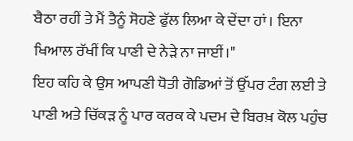ਬੈਠਾ ਰਹੀਂ ਤੇ ਮੈਂ ਤੈਨੂੰ ਸੋਹਣੇ ਫੁੱਲ ਲਿਆ ਕੇ ਦੇਂਦਾ ਹਾਂ। ਇਨਾ ਖਿਆਲ ਰੱਖੀਂ ਕਿ ਪਾਣੀ ਦੇ ਨੇੜੇ ਨਾ ਜਾਈਂ।"
ਇਹ ਕਹਿ ਕੇ ਉਸ ਆਪਣੀ ਧੋਤੀ ਗੋਡਿਆਂ ਤੋਂ ਉੱਪਰ ਟੰਗ ਲਈ ਤੇ ਪਾਣੀ ਅਤੇ ਚਿੱਕੜ ਨੂੰ ਪਾਰ ਕਰਕ ਕੇ ਪਦਮ ਦੇ ਬਿਰਖ਼ ਕੋਲ ਪਹੁੰਚ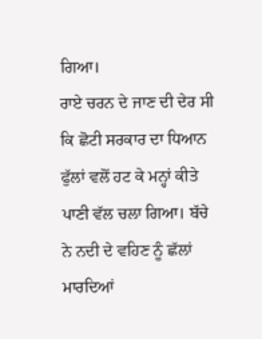ਗਿਆ।
ਰਾਏ ਚਰਨ ਦੇ ਜਾਣ ਦੀ ਦੇਰ ਸੀ ਕਿ ਛੋਟੀ ਸਰਕਾਰ ਦਾ ਧਿਆਨ ਫੁੱਲਾਂ ਵਲੋਂ ਹਟ ਕੇ ਮਨ੍ਹਾਂ ਕੀਤੇ ਪਾਣੀ ਵੱਲ ਚਲਾ ਗਿਆ। ਬੱਚੇ ਨੇ ਨਦੀ ਦੇ ਵਹਿਣ ਨੂੰ ਛੱਲਾਂ ਮਾਰਦਿਆਂ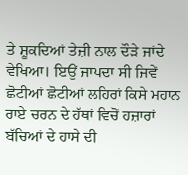ਤੇ ਸ਼ੂਕਦਿਆਂ ਤੇਜ਼ੀ ਨਾਲ ਦੌੜੇ ਜਾਂਦੇ ਵੇਖਿਆ। ਇਉਂ ਜਾਪਦਾ ਸੀ ਜਿਵੇਂ ਛੋਟੀਆਂ ਛੋਟੀਆਂ ਲਹਿਰਾਂ ਕਿਸੇ ਮਹਾਨ ਰਾਏ ਚਰਨ ਦੇ ਹੱਥਾਂ ਵਿਚੋਂ ਹਜ਼ਾਰਾਂ ਬੱਚਿਆਂ ਦੇ ਹਾਸੇ ਦੀ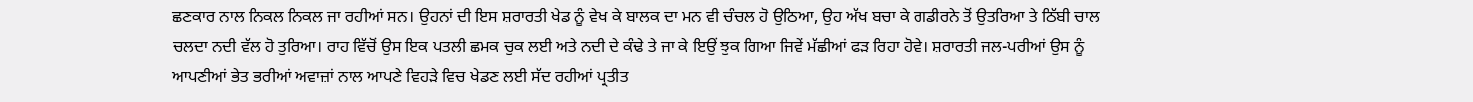ਛਣਕਾਰ ਨਾਲ ਨਿਕਲ ਨਿਕਲ ਜਾ ਰਹੀਆਂ ਸਨ। ਉਹਨਾਂ ਦੀ ਇਸ ਸ਼ਰਾਰਤੀ ਖੇਡ ਨੂੰ ਵੇਖ ਕੇ ਬਾਲਕ ਦਾ ਮਨ ਵੀ ਚੰਚਲ ਹੋ ਉਠਿਆ, ਉਹ ਅੱਖ ਬਚਾ ਕੇ ਗਡੀਰਨੇ ਤੋਂ ਉਤਰਿਆ ਤੇ ਠਿੱਬੀ ਚਾਲ ਚਲਦਾ ਨਦੀ ਵੱਲ ਹੋ ਤੁਰਿਆ। ਰਾਹ ਵਿੱਚੋਂ ਉਸ ਇਕ ਪਤਲੀ ਛਮਕ ਚੁਕ ਲਈ ਅਤੇ ਨਦੀ ਦੇ ਕੰਢੇ ਤੇ ਜਾ ਕੇ ਇਉਂ ਝੁਕ ਗਿਆ ਜਿਵੇਂ ਮੱਛੀਆਂ ਫੜ ਰਿਹਾ ਹੋਵੇ। ਸ਼ਰਾਰਤੀ ਜਲ-ਪਰੀਆਂ ਉਸ ਨੂੰ ਆਪਣੀਆਂ ਭੇਤ ਭਰੀਆਂ ਅਵਾਜ਼ਾਂ ਨਾਲ ਆਪਣੇ ਵਿਹੜੇ ਵਿਚ ਖੇਡਣ ਲਈ ਸੱਦ ਰਹੀਆਂ ਪ੍ਰਤੀਤ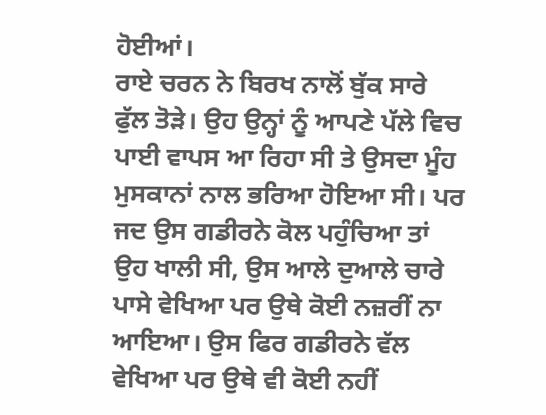ਹੋਈਆਂ।
ਰਾਏ ਚਰਨ ਨੇ ਬਿਰਖ ਨਾਲੋਂ ਬੁੱਕ ਸਾਰੇ ਫੁੱਲ ਤੋੜੇ। ਉਹ ਉਨ੍ਹਾਂ ਨੂੰ ਆਪਣੇ ਪੱਲੇ ਵਿਚ ਪਾਈ ਵਾਪਸ ਆ ਰਿਹਾ ਸੀ ਤੇ ਉਸਦਾ ਮੂੰਹ ਮੁਸਕਾਨਾਂ ਨਾਲ ਭਰਿਆ ਹੋਇਆ ਸੀ। ਪਰ ਜਦ ਉਸ ਗਡੀਰਨੇ ਕੋਲ ਪਹੁੰਚਿਆ ਤਾਂ ਉਹ ਖਾਲੀ ਸੀ, ਉਸ ਆਲੇ ਦੁਆਲੇ ਚਾਰੇ ਪਾਸੇ ਵੇਖਿਆ ਪਰ ਉਥੇ ਕੋਈ ਨਜ਼ਰੀਂ ਨਾ ਆਇਆ। ਉਸ ਫਿਰ ਗਡੀਰਨੇ ਵੱਲ ਵੇਖਿਆ ਪਰ ਉਥੇ ਵੀ ਕੋਈ ਨਹੀਂ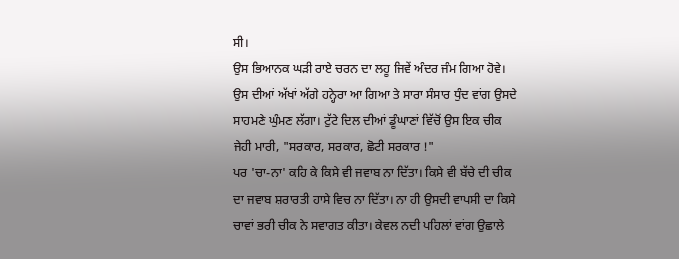ਸੀ।
ਉਸ ਭਿਆਨਕ ਘੜੀ ਰਾਏ ਚਰਨ ਦਾ ਲਹੂ ਜਿਵੇਂ ਅੰਦਰ ਜੰਮ ਗਿਆ ਹੋਵੇ। ਉਸ ਦੀਆਂ ਅੱਖਾਂ ਅੱਗੇ ਹਨ੍ਹੇਰਾ ਆ ਗਿਆ ਤੇ ਸਾਰਾ ਸੰਸਾਰ ਧੁੰਦ ਵਾਂਗ ਉਸਦੇ ਸਾਹਮਣੇ ਘੁੰਮਣ ਲੱਗਾ। ਟੁੱਟੇ ਦਿਲ ਦੀਆਂ ਡੂੰਘਾਣਾਂ ਵਿੱਚੋਂ ਉਸ ਇਕ ਚੀਕ ਜੇਹੀ ਮਾਰੀ, "ਸਰਕਾਰ, ਸਰਕਾਰ, ਛੋਟੀ ਸਰਕਾਰ !"
ਪਰ 'ਚਾ-ਨਾ' ਕਹਿ ਕੇ ਕਿਸੇ ਵੀ ਜਵਾਬ ਨਾ ਦਿੱਤਾ। ਕਿਸੇ ਵੀ ਬੱਚੇ ਦੀ ਚੀਕ ਦਾ ਜਵਾਬ ਸ਼ਰਾਰਤੀ ਹਾਸੇ ਵਿਚ ਨਾ ਦਿੱਤਾ। ਨਾ ਹੀ ਉਸਦੀ ਵਾਪਸੀ ਦਾ ਕਿਸੇ ਚਾਵਾਂ ਭਰੀ ਚੀਕ ਨੇ ਸਵਾਗਤ ਕੀਤਾ। ਕੇਵਲ ਨਦੀ ਪਹਿਲਾਂ ਵਾਂਗ ਉਛਾਲੇ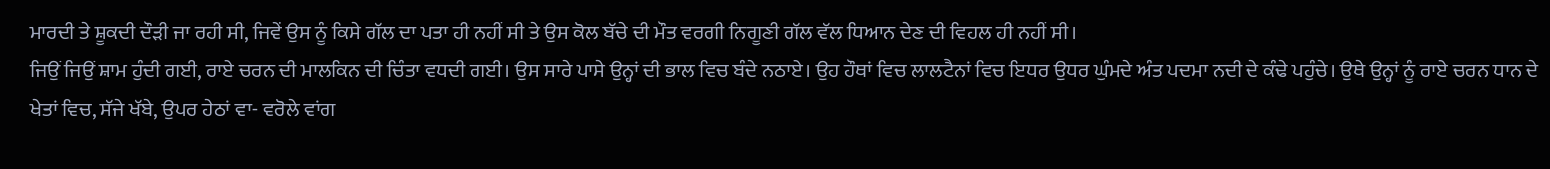ਮਾਰਦੀ ਤੇ ਸ਼ੂਕਦੀ ਦੌੜੀ ਜਾ ਰਹੀ ਸੀ, ਜਿਵੇਂ ਉਸ ਨੂੰ ਕਿਸੇ ਗੱਲ ਦਾ ਪਤਾ ਹੀ ਨਹੀਂ ਸੀ ਤੇ ਉਸ ਕੋਲ ਬੱਚੇ ਦੀ ਮੌਤ ਵਰਗੀ ਨਿਗੂਣੀ ਗੱਲ ਵੱਲ ਧਿਆਨ ਦੇਣ ਦੀ ਵਿਹਲ ਹੀ ਨਹੀਂ ਸੀ।
ਜਿਉਂ ਜਿਉਂ ਸ਼ਾਮ ਹੁੰਦੀ ਗਈ, ਰਾਏ ਚਰਨ ਦੀ ਮਾਲਕਿਨ ਦੀ ਚਿੰਤਾ ਵਧਦੀ ਗਈ। ਉਸ ਸਾਰੇ ਪਾਸੇ ਉਨ੍ਹਾਂ ਦੀ ਭਾਲ ਵਿਚ ਬੰਦੇ ਨਠਾਏ। ਉਹ ਹੌਥਾਂ ਵਿਚ ਲਾਲਟੈਨਾਂ ਵਿਚ ਇਧਰ ਉਧਰ ਘੁੰਮਦੇ ਅੰਤ ਪਦਮਾ ਨਦੀ ਦੇ ਕੰਢੇ ਪਹੁੰਚੇ। ਉਥੇ ਉਨ੍ਹਾਂ ਨੂੰ ਰਾਏ ਚਰਨ ਧਾਨ ਦੇ ਖੇਤਾਂ ਵਿਚ, ਸੱਜੇ ਖੱਬੇ, ਉਪਰ ਹੇਠਾਂ ਵਾ- ਵਰੋਲੇ ਵਾਂਗ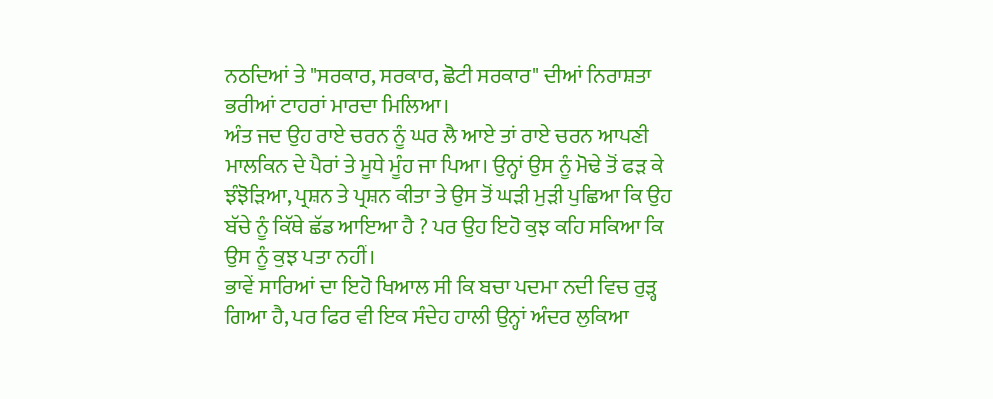ਨਠਦਿਆਂ ਤੇ "ਸਰਕਾਰ, ਸਰਕਾਰ, ਛੋਟੀ ਸਰਕਾਰ" ਦੀਆਂ ਨਿਰਾਸ਼ਤਾ ਭਰੀਆਂ ਟਾਹਰਾਂ ਮਾਰਦਾ ਮਿਲਿਆ।
ਅੰਤ ਜਦ ਉਹ ਰਾਏ ਚਰਨ ਨੂੰ ਘਰ ਲੈ ਆਏ ਤਾਂ ਰਾਏ ਚਰਨ ਆਪਣੀ ਮਾਲਕਿਨ ਦੇ ਪੈਰਾਂ ਤੇ ਮੂਧੇ ਮੂੰਹ ਜਾ ਪਿਆ। ਉਨ੍ਹਾਂ ਉਸ ਨੂੰ ਮੋਢੇ ਤੋਂ ਫੜ ਕੇ ਝੰਝੋੜਿਆ, ਪ੍ਰਸ਼ਨ ਤੇ ਪ੍ਰਸ਼ਨ ਕੀਤਾ ਤੇ ਉਸ ਤੋਂ ਘੜੀ ਮੁੜੀ ਪੁਛਿਆ ਕਿ ਉਹ ਬੱਚੇ ਨੂੰ ਕਿੱਥੇ ਛੱਡ ਆਇਆ ਹੈ ? ਪਰ ਉਹ ਇਹੋ ਕੁਝ ਕਹਿ ਸਕਿਆ ਕਿ ਉਸ ਨੂੰ ਕੁਝ ਪਤਾ ਨਹੀਂ।
ਭਾਵੇਂ ਸਾਰਿਆਂ ਦਾ ਇਹੋ ਖਿਆਲ ਸੀ ਕਿ ਬਚਾ ਪਦਮਾ ਨਦੀ ਵਿਚ ਰੁੜ੍ਹ ਗਿਆ ਹੈ, ਪਰ ਫਿਰ ਵੀ ਇਕ ਸੰਦੇਹ ਹਾਲੀ ਉਨ੍ਹਾਂ ਅੰਦਰ ਲੁਕਿਆ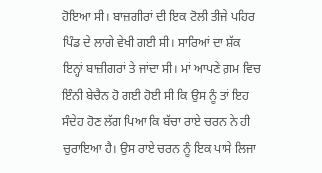ਹੋਇਆ ਸੀ। ਬਾਜ਼ਗੀਰਾਂ ਦੀ ਇਕ ਟੋਲੀ ਤੀਜੇ ਪਹਿਰ ਪਿੰਡ ਦੇ ਲਾਗੇ ਵੇਖੀ ਗਈ ਸੀ। ਸਾਰਿਆਂ ਦਾ ਸ਼ੱਕ ਇਨ੍ਹਾਂ ਬਾਜ਼ੀਗਰਾਂ ਤੇ ਜਾਂਦਾ ਸੀ। ਮਾਂ ਆਪਣੇ ਗ਼ਮ ਵਿਚ ਇੰਨੀ ਬੇਚੈਨ ਹੋ ਗਈ ਹੋਈ ਸੀ ਕਿ ਉਸ ਨੂੰ ਤਾਂ ਇਹ ਸੰਦੇਹ ਹੋਣ ਲੱਗ ਪਿਆ ਕਿ ਬੱਚਾ ਰਾਏ ਚਰਨ ਨੇ ਹੀ ਚੁਰਾਇਆ ਹੈ। ਉਸ ਰਾਏ ਚਰਨ ਨੂੰ ਇਕ ਪਾਸੇ ਲਿਜਾ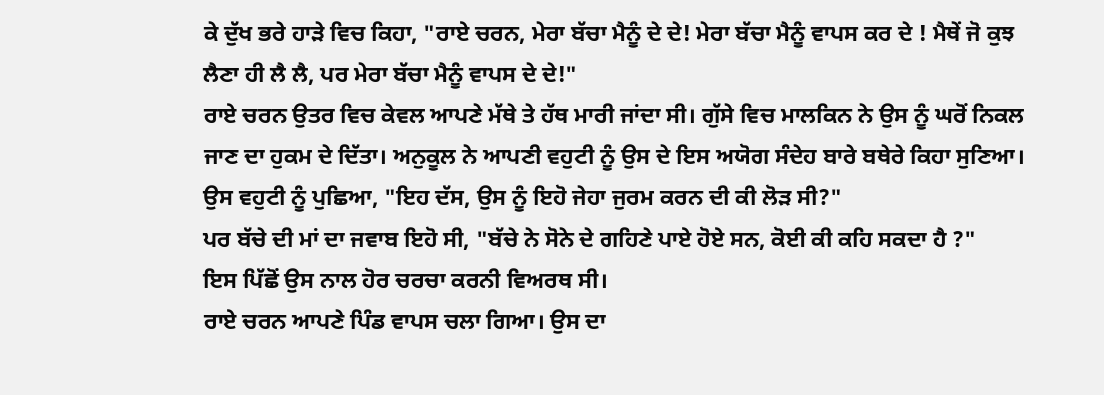ਕੇ ਦੁੱਖ ਭਰੇ ਹਾੜੇ ਵਿਚ ਕਿਹਾ, "ਰਾਏ ਚਰਨ, ਮੇਰਾ ਬੱਚਾ ਮੈਨੂੰ ਦੇ ਦੇ! ਮੇਰਾ ਬੱਚਾ ਮੈਨੂੰ ਵਾਪਸ ਕਰ ਦੇ ! ਮੈਥੇਂ ਜੋ ਕੁਝ ਲੈਣਾ ਹੀ ਲੈ ਲੈ, ਪਰ ਮੇਰਾ ਬੱਚਾ ਮੈਨੂੰ ਵਾਪਸ ਦੇ ਦੇ!"
ਰਾਏ ਚਰਨ ਉਤਰ ਵਿਚ ਕੇਵਲ ਆਪਣੇ ਮੱਥੇ ਤੇ ਹੱਥ ਮਾਰੀ ਜਾਂਦਾ ਸੀ। ਗੁੱਸੇ ਵਿਚ ਮਾਲਕਿਨ ਨੇ ਉਸ ਨੂੰ ਘਰੋਂ ਨਿਕਲ ਜਾਣ ਦਾ ਹੁਕਮ ਦੇ ਦਿੱਤਾ। ਅਨੁਕੂਲ ਨੇ ਆਪਣੀ ਵਹੁਟੀ ਨੂੰ ਉਸ ਦੇ ਇਸ ਅਯੋਗ ਸੰਦੇਹ ਬਾਰੇ ਬਥੇਰੇ ਕਿਹਾ ਸੁਣਿਆ। ਉਸ ਵਹੁਟੀ ਨੂੰ ਪੁਛਿਆ, "ਇਹ ਦੱਸ, ਉਸ ਨੂੰ ਇਹੋ ਜੇਹਾ ਜੁਰਮ ਕਰਨ ਦੀ ਕੀ ਲੋੜ ਸੀ?"
ਪਰ ਬੱਚੇ ਦੀ ਮਾਂ ਦਾ ਜਵਾਬ ਇਹੋ ਸੀ, "ਬੱਚੇ ਨੇ ਸੋਨੇ ਦੇ ਗਹਿਣੇ ਪਾਏ ਹੋਏ ਸਨ, ਕੋਈ ਕੀ ਕਹਿ ਸਕਦਾ ਹੈ ?"
ਇਸ ਪਿੱਛੋਂ ਉਸ ਨਾਲ ਹੋਰ ਚਰਚਾ ਕਰਨੀ ਵਿਅਰਥ ਸੀ।
ਰਾਏ ਚਰਨ ਆਪਣੇ ਪਿੰਡ ਵਾਪਸ ਚਲਾ ਗਿਆ। ਉਸ ਦਾ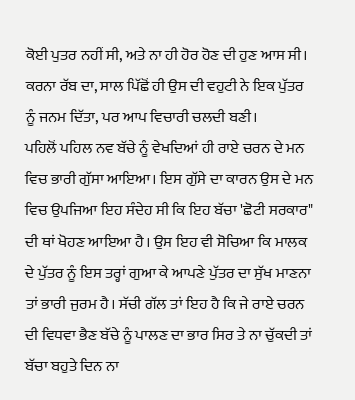ਕੋਈ ਪੁਤਰ ਨਹੀਂ ਸੀ, ਅਤੇ ਨਾ ਹੀ ਹੋਰ ਹੋਣ ਦੀ ਹੁਣ ਆਸ ਸੀ। ਕਰਨਾ ਰੱਬ ਦਾ, ਸਾਲ ਪਿੱਛੋਂ ਹੀ ਉਸ ਦੀ ਵਹੁਟੀ ਨੇ ਇਕ ਪੁੱਤਰ ਨੂੰ ਜਨਮ ਦਿੱਤਾ, ਪਰ ਆਪ ਵਿਚਾਰੀ ਚਲਦੀ ਬਣੀ।
ਪਹਿਲੋਂ ਪਹਿਲ ਨਵ ਬੱਚੇ ਨੂੰ ਵੇਖਦਿਆਂ ਹੀ ਰਾਏ ਚਰਨ ਦੇ ਮਨ ਵਿਚ ਭਾਰੀ ਗੁੱਸਾ ਆਇਆ। ਇਸ ਗੁੱਸੇ ਦਾ ਕਾਰਨ ਉਸ ਦੇ ਮਨ ਵਿਚ ਉਪਜਿਆ ਇਹ ਸੰਦੇਹ ਸੀ ਕਿ ਇਹ ਬੱਚਾ 'ਛੋਟੀ ਸਰਕਾਰ" ਦੀ ਥਾਂ ਖੋਹਣ ਆਇਆ ਹੈ। ਉਸ ਇਹ ਵੀ ਸੋਚਿਆ ਕਿ ਮਾਲਕ ਦੇ ਪੁੱਤਰ ਨੂੰ ਇਸ ਤਰ੍ਹਾਂ ਗੁਆ ਕੇ ਆਪਣੇ ਪੁੱਤਰ ਦਾ ਸੁੱਖ ਮਾਣਨਾ ਤਾਂ ਭਾਰੀ ਜੁਰਮ ਹੈ। ਸੱਚੀ ਗੱਲ ਤਾਂ ਇਹ ਹੈ ਕਿ ਜੇ ਰਾਏ ਚਰਨ ਦੀ ਵਿਧਵਾ ਭੈਣ ਬੱਚੇ ਨੂੰ ਪਾਲਣ ਦਾ ਭਾਰ ਸਿਰ ਤੇ ਨਾ ਚੁੱਕਦੀ ਤਾਂ ਬੱਚਾ ਬਹੁਤੇ ਦਿਨ ਨਾ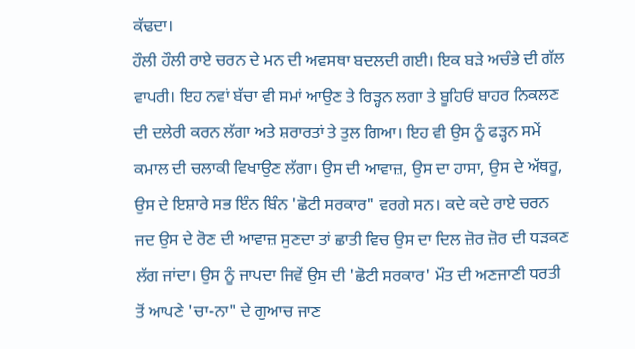ਕੱਢਦਾ।
ਹੌਲੀ ਹੌਲੀ ਰਾਏ ਚਰਨ ਦੇ ਮਨ ਦੀ ਅਵਸਥਾ ਬਦਲਦੀ ਗਈ। ਇਕ ਬੜੇ ਅਚੰਭੇ ਦੀ ਗੱਲ ਵਾਪਰੀ। ਇਹ ਨਵਾਂ ਬੱਚਾ ਵੀ ਸਮਾਂ ਆਉਣ ਤੇ ਰਿੜ੍ਹਨ ਲਗਾ ਤੇ ਬੂਹਿਓਂ ਬਾਹਰ ਨਿਕਲਣ ਦੀ ਦਲੇਰੀ ਕਰਨ ਲੱਗਾ ਅਤੇ ਸ਼ਰਾਰਤਾਂ ਤੇ ਤੁਲ ਗਿਆ। ਇਹ ਵੀ ਉਸ ਨੂੰ ਫੜ੍ਹਨ ਸਮੇਂ ਕਮਾਲ ਦੀ ਚਲਾਕੀ ਵਿਖਾਉਣ ਲੱਗਾ। ਉਸ ਦੀ ਆਵਾਜ਼, ਉਸ ਦਾ ਹਾਸਾ, ਉਸ ਦੇ ਅੱਥਰੂ, ਉਸ ਦੇ ਇਸ਼ਾਰੇ ਸਭ ਇੰਨ ਬਿੰਨ 'ਛੋਟੀ ਸਰਕਾਰ" ਵਰਗੇ ਸਨ। ਕਦੇ ਕਦੇ ਰਾਏ ਚਰਨ ਜਦ ਉਸ ਦੇ ਰੋਣ ਦੀ ਆਵਾਜ਼ ਸੁਣਦਾ ਤਾਂ ਛਾਤੀ ਵਿਚ ਉਸ ਦਾ ਦਿਲ ਜ਼ੋਰ ਜ਼ੋਰ ਦੀ ਧੜਕਣ ਲੱਗ ਜਾਂਦਾ। ਉਸ ਨੂੰ ਜਾਪਦਾ ਜਿਵੇਂ ਉਸ ਦੀ 'ਛੋਟੀ ਸਰਕਾਰ' ਮੌਤ ਦੀ ਅਣਜਾਣੀ ਧਰਤੀ ਤੋਂ ਆਪਣੇ 'ਚਾ-ਨਾ" ਦੇ ਗੁਆਚ ਜਾਣ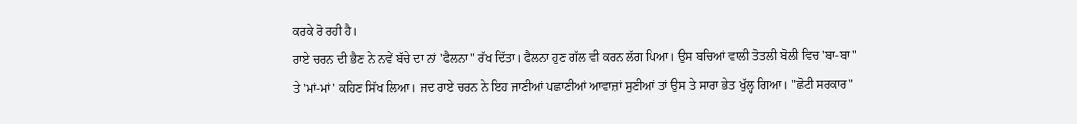ਕਰਕੇ ਰੋ ਰਹੀ ਹੈ।
ਰਾਏ ਚਰਨ ਦੀ ਭੈਣ ਨੇ ਨਵੇਂ ਬੱਚੇ ਦਾ ਨਾਂ 'ਫੈਲਨਾ" ਰੱਖ ਦਿੱਤਾ। ਫੈਲਨਾ ਹੁਣ ਗੱਲ ਵੀ ਕਰਨ ਲੱਗ ਪਿਆ। ਉਸ ਬਚਿਆਂ ਵਾਲੀ ਤੋਤਲੀ ਬੋਲੀ ਵਿਚ 'ਬਾ-ਬਾ" ਤੇ 'ਮਾਂ-ਮਾਂ' ਕਹਿਣ ਸਿੱਖ ਲਿਆ। ਜਦ ਰਾਏ ਚਰਨ ਨੇ ਇਹ ਜਾਣੀਆਂ ਪਛਾਣੀਆਂ ਆਵਾਜ਼ਾਂ ਸੁਣੀਆਂ ਤਾਂ ਉਸ ਤੇ ਸਾਰਾ ਭੇਤ ਖੁੱਲ੍ਹ ਗਿਆ। "ਛੋਟੀ ਸਰਕਾਰ"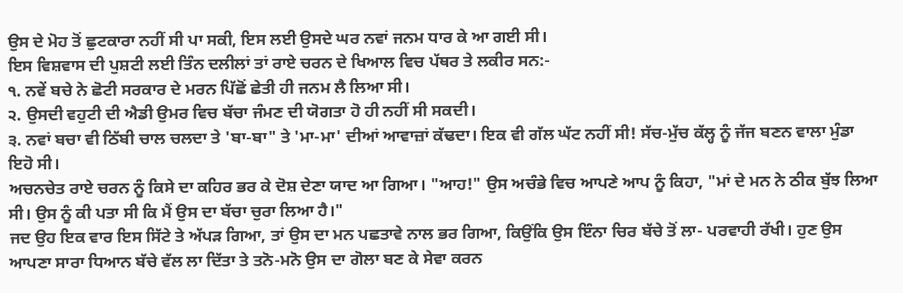ਉਸ ਦੇ ਮੋਹ ਤੋਂ ਛੁਟਕਾਰਾ ਨਹੀਂ ਸੀ ਪਾ ਸਕੀ, ਇਸ ਲਈ ਉਸਦੇ ਘਰ ਨਵਾਂ ਜਨਮ ਧਾਰ ਕੇ ਆ ਗਈ ਸੀ।
ਇਸ ਵਿਸ਼ਵਾਸ ਦੀ ਪੁਸ਼ਟੀ ਲਈ ਤਿੰਨ ਦਲੀਲਾਂ ਤਾਂ ਰਾਏ ਚਰਨ ਦੇ ਖਿਆਲ ਵਿਚ ਪੱਥਰ ਤੇ ਲਕੀਰ ਸਨ:-
੧. ਨਵੇਂ ਬਚੇ ਨੇ ਛੋਟੀ ਸਰਕਾਰ ਦੇ ਮਰਨ ਪਿੱਛੋਂ ਛੇਤੀ ਹੀ ਜਨਮ ਲੈ ਲਿਆ ਸੀ।
੨. ਉਸਦੀ ਵਹੁਟੀ ਦੀ ਐਡੀ ਉਮਰ ਵਿਚ ਬੱਚਾ ਜੰਮਣ ਦੀ ਯੋਗਤਾ ਹੋ ਹੀ ਨਹੀਂ ਸੀ ਸਕਦੀ।
੩. ਨਵਾਂ ਬਚਾ ਵੀ ਠਿੱਬੀ ਚਾਲ ਚਲਦਾ ਤੇ 'ਬਾ-ਬਾ" ਤੇ 'ਮਾ-ਮਾ' ਦੀਆਂ ਆਵਾਜ਼ਾਂ ਕੱਢਦਾ। ਇਕ ਵੀ ਗੱਲ ਘੱਟ ਨਹੀਂ ਸੀ! ਸੱਚ-ਮੁੱਚ ਕੱਲ੍ਹ ਨੂੰ ਜੱਜ ਬਣਨ ਵਾਲਾ ਮੁੰਡਾ ਇਹੋ ਸੀ।
ਅਚਨਚੇਤ ਰਾਏ ਚਰਨ ਨੂੰ ਕਿਸੇ ਦਾ ਕਹਿਰ ਭਰ ਕੇ ਦੋਸ਼ ਦੇਣਾ ਯਾਦ ਆ ਗਿਆ। "ਆਹ!" ਉਸ ਅਚੰਭੇ ਵਿਚ ਆਪਣੇ ਆਪ ਨੂੰ ਕਿਹਾ, "ਮਾਂ ਦੇ ਮਨ ਨੇ ਠੀਕ ਬੁੱਝ ਲਿਆ ਸੀ। ਉਸ ਨੂੰ ਕੀ ਪਤਾ ਸੀ ਕਿ ਮੈਂ ਉਸ ਦਾ ਬੱਚਾ ਚੁਰਾ ਲਿਆ ਹੈ।"
ਜਦ ਉਹ ਇਕ ਵਾਰ ਇਸ ਸਿੱਟੇ ਤੇ ਅੱਪੜ ਗਿਆ, ਤਾਂ ਉਸ ਦਾ ਮਨ ਪਛਤਾਵੇ ਨਾਲ ਭਰ ਗਿਆ, ਕਿਉਂਕਿ ਉਸ ਇੰਨਾ ਚਿਰ ਬੱਚੇ ਤੋਂ ਲਾ- ਪਰਵਾਹੀ ਰੱਖੀ। ਹੁਣ ਉਸ ਆਪਣਾ ਸਾਰਾ ਧਿਆਨ ਬੱਚੇ ਵੱਲ ਲਾ ਦਿੱਤਾ ਤੇ ਤਨੋ-ਮਨੋ ਉਸ ਦਾ ਗੋਲਾ ਬਣ ਕੇ ਸੇਵਾ ਕਰਨ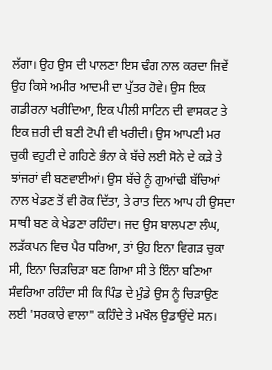ਲੱਗਾ। ਉਹ ਉਸ ਦੀ ਪਾਲਣਾ ਇਸ ਢੰਗ ਨਾਲ ਕਰਦਾ ਜਿਵੇਂ ਉਹ ਕਿਸੇ ਅਮੀਰ ਆਦਮੀ ਦਾ ਪੁੱਤਰ ਹੋਵੇ। ਉਸ ਇਕ ਗਡੀਰਨਾ ਖਰੀਦਿਆ, ਇਕ ਪੀਲੀ ਸਾਟਿਨ ਦੀ ਵਾਸਕਟ ਤੇ ਇਕ ਜ਼ਰੀ ਦੀ ਬਣੀ ਟੋਪੀ ਵੀ ਖਰੀਦੀ। ਉਸ ਆਪਣੀ ਮਰ ਚੁਕੀ ਵਹੁਟੀ ਦੇ ਗਹਿਣੇ ਭੰਨਾ ਕੇ ਬੱਚੇ ਲਈ ਸੋਨੇ ਦੇ ਕੜੇ ਤੇ ਝਾਂਜਰਾਂ ਵੀ ਬਣਵਾਈਆਂ। ਉਸ ਬੱਚੇ ਨੂੰ ਗੁਆਂਢੀ ਬੱਚਿਆਂ ਨਾਲ ਖੇਡਣ ਤੋਂ ਵੀ ਰੋਕ ਦਿੱਤਾ, ਤੇ ਰਾਤ ਦਿਨ ਆਪ ਹੀ ਉਸਦਾ ਸਾਥੀ ਬਣ ਕੇ ਖੇਡਣਾ ਰਹਿੰਦਾ। ਜਦ ਉਸ ਬਾਲਪਣਾ ਲੰਘ, ਲੜੱਕਪਨ ਵਿਚ ਪੈਰ ਧਰਿਆ, ਤਾਂ ਉਹ ਇਨਾ ਵਿਗੜ ਚੁਕਾ ਸੀ, ਇਨਾ ਚਿੜਚਿੜਾ ਬਣ ਗਿਆ ਸੀ ਤੇ ਇੰਨਾ ਬਣਿਆ ਸੰਵਰਿਆ ਰਹਿੰਦਾ ਸੀ ਕਿ ਪਿੰਡ ਦੇ ਮੁੰਡੇ ਉਸ ਨੂੰ ਚਿੜਾਉਣ ਲਈ 'ਸਰਕਾਰੇ ਵਾਲਾ" ਕਹਿੰਦੇ ਤੇ ਮਖੌਲ ਉਡਾਉਂਦੇ ਸਨ।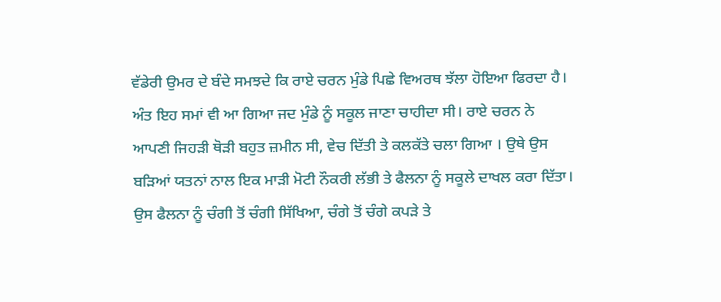ਵੱਡੇਰੀ ਉਮਰ ਦੇ ਬੰਦੇ ਸਮਝਦੇ ਕਿ ਰਾਏ ਚਰਨ ਮੁੰਡੇ ਪਿਛੇ ਵਿਅਰਥ ਝੱਲਾ ਹੋਇਆ ਫਿਰਦਾ ਹੈ।
ਅੰਤ ਇਹ ਸਮਾਂ ਵੀ ਆ ਗਿਆ ਜਦ ਮੁੰਡੇ ਨੂੰ ਸਕੂਲ ਜਾਣਾ ਚਾਹੀਦਾ ਸੀ। ਰਾਏ ਚਰਨ ਨੇ ਆਪਣੀ ਜਿਹੜੀ ਥੋੜੀ ਬਹੁਤ ਜ਼ਮੀਨ ਸੀ, ਵੇਚ ਦਿੱਤੀ ਤੇ ਕਲਕੱਤੇ ਚਲਾ ਗਿਆ । ਉਥੇ ਉਸ ਬੜਿਆਂ ਯਤਨਾਂ ਨਾਲ ਇਕ ਮਾੜੀ ਮੋਟੀ ਨੌਕਰੀ ਲੱਭੀ ਤੇ ਫੈਲਨਾ ਨੂੰ ਸਕੂਲੇ ਦਾਖਲ ਕਰਾ ਦਿੱਤਾ। ਉਸ ਫੈਲਨਾ ਨੂੰ ਚੰਗੀ ਤੋਂ ਚੰਗੀ ਸਿੱਖਿਆ, ਚੰਗੇ ਤੋਂ ਚੰਗੇ ਕਪੜੇ ਤੇ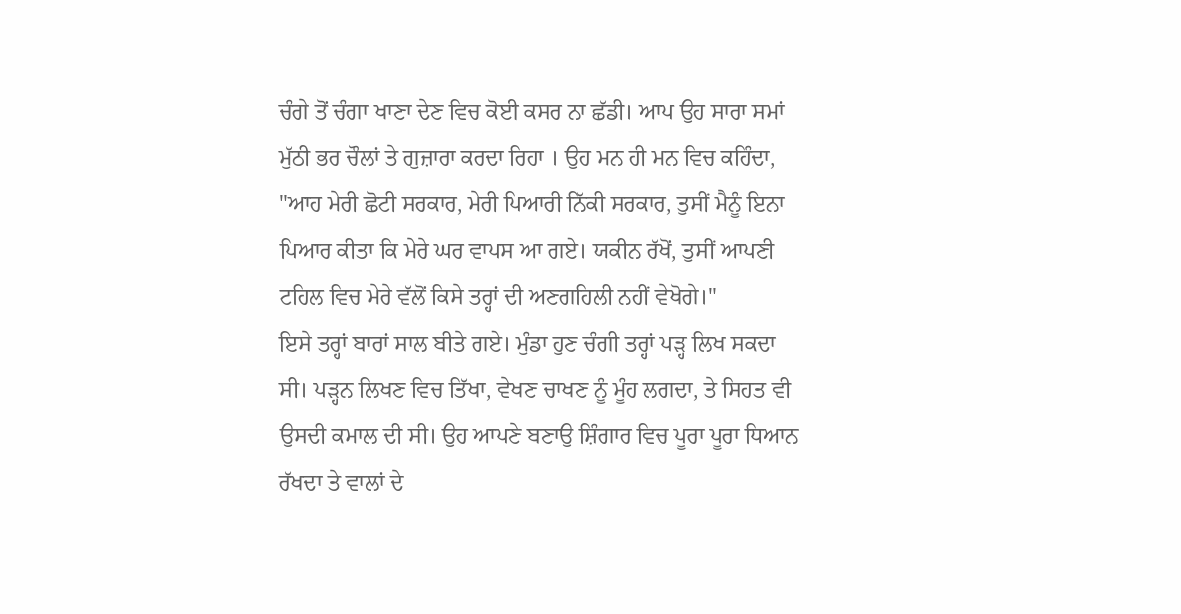ਚੰਗੇ ਤੋਂ ਚੰਗਾ ਖਾਣਾ ਦੇਣ ਵਿਚ ਕੋਈ ਕਸਰ ਨਾ ਛੱਡੀ। ਆਪ ਉਹ ਸਾਰਾ ਸਮਾਂ ਮੁੱਠੀ ਭਰ ਚੌਲਾਂ ਤੇ ਗੁਜ਼ਾਰਾ ਕਰਦਾ ਰਿਹਾ । ਉਹ ਮਨ ਹੀ ਮਨ ਵਿਚ ਕਹਿੰਦਾ, "ਆਹ ਮੇਰੀ ਛੋਟੀ ਸਰਕਾਰ, ਮੇਰੀ ਪਿਆਰੀ ਨਿੱਕੀ ਸਰਕਾਰ, ਤੁਸੀਂ ਮੈਨੂੰ ਇਨਾ ਪਿਆਰ ਕੀਤਾ ਕਿ ਮੇਰੇ ਘਰ ਵਾਪਸ ਆ ਗਏ। ਯਕੀਨ ਰੱਖੋਂ, ਤੁਸੀਂ ਆਪਣੀ ਟਹਿਲ ਵਿਚ ਮੇਰੇ ਵੱਲੋਂ ਕਿਸੇ ਤਰ੍ਹਾਂ ਦੀ ਅਣਗਹਿਲੀ ਨਹੀਂ ਵੇਖੋਗੇ।"
ਇਸੇ ਤਰ੍ਹਾਂ ਬਾਰਾਂ ਸਾਲ ਬੀਤੇ ਗਏ। ਮੁੰਡਾ ਹੁਣ ਚੰਗੀ ਤਰ੍ਹਾਂ ਪੜ੍ਹ ਲਿਖ ਸਕਦਾ ਸੀ। ਪੜ੍ਹਨ ਲਿਖਣ ਵਿਚ ਤਿੱਖਾ, ਵੇਖਣ ਚਾਖਣ ਨੂੰ ਮੂੰਹ ਲਗਦਾ, ਤੇ ਸਿਹਤ ਵੀ ਉਸਦੀ ਕਮਾਲ ਦੀ ਸੀ। ਉਹ ਆਪਣੇ ਬਣਾਉ ਸ਼ਿੰਗਾਰ ਵਿਚ ਪੂਰਾ ਪੂਰਾ ਧਿਆਨ ਰੱਖਦਾ ਤੇ ਵਾਲਾਂ ਦੇ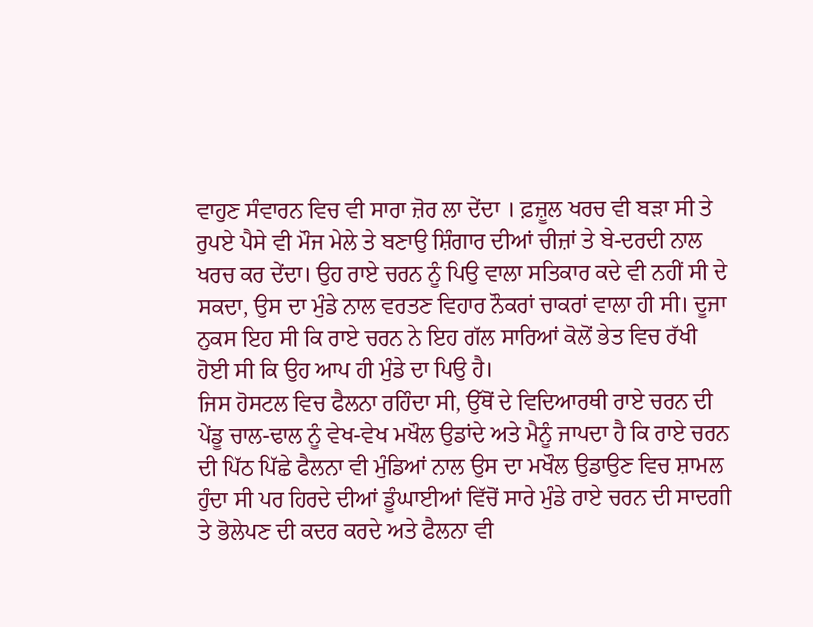ਵਾਹੁਣ ਸੰਵਾਰਨ ਵਿਚ ਵੀ ਸਾਰਾ ਜ਼ੋਰ ਲਾ ਦੇਂਦਾ । ਫ਼ਜ਼ੂਲ ਖਰਚ ਵੀ ਬੜਾ ਸੀ ਤੇ ਰੁਪਏ ਪੈਸੇ ਵੀ ਮੌਜ ਮੇਲੇ ਤੇ ਬਣਾਉ ਸ਼ਿੰਗਾਰ ਦੀਆਂ ਚੀਜ਼ਾਂ ਤੇ ਬੇ-ਦਰਦੀ ਨਾਲ ਖਰਚ ਕਰ ਦੇਂਦਾ। ਉਹ ਰਾਏ ਚਰਨ ਨੂੰ ਪਿਉ ਵਾਲਾ ਸਤਿਕਾਰ ਕਦੇ ਵੀ ਨਹੀਂ ਸੀ ਦੇ ਸਕਦਾ, ਉਸ ਦਾ ਮੁੰਡੇ ਨਾਲ ਵਰਤਣ ਵਿਹਾਰ ਨੌਕਰਾਂ ਚਾਕਰਾਂ ਵਾਲਾ ਹੀ ਸੀ। ਦੂਜਾ ਨੁਕਸ ਇਹ ਸੀ ਕਿ ਰਾਏ ਚਰਨ ਨੇ ਇਹ ਗੱਲ ਸਾਰਿਆਂ ਕੋਲੋਂ ਭੇਤ ਵਿਚ ਰੱਖੀ ਹੋਈ ਸੀ ਕਿ ਉਹ ਆਪ ਹੀ ਮੁੰਡੇ ਦਾ ਪਿਉ ਹੈ।
ਜਿਸ ਹੋਸਟਲ ਵਿਚ ਫੈਲਨਾ ਰਹਿੰਦਾ ਸੀ, ਉੱਥੋਂ ਦੇ ਵਿਦਿਆਰਥੀ ਰਾਏ ਚਰਨ ਦੀ ਪੇਂਡੂ ਚਾਲ-ਢਾਲ ਨੂੰ ਵੇਖ-ਵੇਖ ਮਖੌਲ ਉਡਾਂਦੇ ਅਤੇ ਮੈਨੂੰ ਜਾਪਦਾ ਹੈ ਕਿ ਰਾਏ ਚਰਨ ਦੀ ਪਿੱਠ ਪਿੱਛੇ ਫੈਲਨਾ ਵੀ ਮੁੰਡਿਆਂ ਨਾਲ ਉਸ ਦਾ ਮਖੌਲ ਉਡਾਉਣ ਵਿਚ ਸ਼ਾਮਲ ਹੁੰਦਾ ਸੀ ਪਰ ਹਿਰਦੇ ਦੀਆਂ ਡੂੰਘਾਈਆਂ ਵਿੱਚੋਂ ਸਾਰੇ ਮੁੰਡੇ ਰਾਏ ਚਰਨ ਦੀ ਸਾਦਗੀ ਤੇ ਭੋਲੇਪਣ ਦੀ ਕਦਰ ਕਰਦੇ ਅਤੇ ਫੈਲਨਾ ਵੀ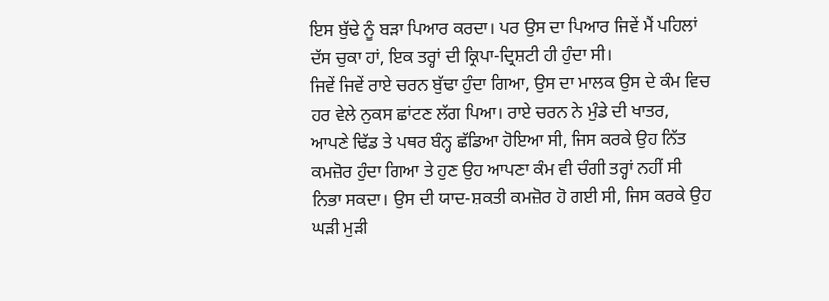ਇਸ ਬੁੱਢੇ ਨੂੰ ਬੜਾ ਪਿਆਰ ਕਰਦਾ। ਪਰ ਉਸ ਦਾ ਪਿਆਰ ਜਿਵੇਂ ਮੈਂ ਪਹਿਲਾਂ ਦੱਸ ਚੁਕਾ ਹਾਂ, ਇਕ ਤਰ੍ਹਾਂ ਦੀ ਕ੍ਰਿਪਾ-ਦ੍ਰਿਸ਼ਟੀ ਹੀ ਹੁੰਦਾ ਸੀ।
ਜਿਵੇਂ ਜਿਵੇਂ ਰਾਏ ਚਰਨ ਬੁੱਢਾ ਹੁੰਦਾ ਗਿਆ, ਉਸ ਦਾ ਮਾਲਕ ਉਸ ਦੇ ਕੰਮ ਵਿਚ ਹਰ ਵੇਲੇ ਨੁਕਸ ਛਾਂਟਣ ਲੱਗ ਪਿਆ। ਰਾਏ ਚਰਨ ਨੇ ਮੁੰਡੇ ਦੀ ਖਾਤਰ, ਆਪਣੇ ਢਿੱਡ ਤੇ ਪਥਰ ਬੰਨ੍ਹ ਛੱਡਿਆ ਹੋਇਆ ਸੀ, ਜਿਸ ਕਰਕੇ ਉਹ ਨਿੱਤ ਕਮਜ਼ੋਰ ਹੁੰਦਾ ਗਿਆ ਤੇ ਹੁਣ ਉਹ ਆਪਣਾ ਕੰਮ ਵੀ ਚੰਗੀ ਤਰ੍ਹਾਂ ਨਹੀਂ ਸੀ ਨਿਭਾ ਸਕਦਾ। ਉਸ ਦੀ ਯਾਦ-ਸ਼ਕਤੀ ਕਮਜ਼ੋਰ ਹੋ ਗਈ ਸੀ, ਜਿਸ ਕਰਕੇ ਉਹ ਘੜੀ ਮੁੜੀ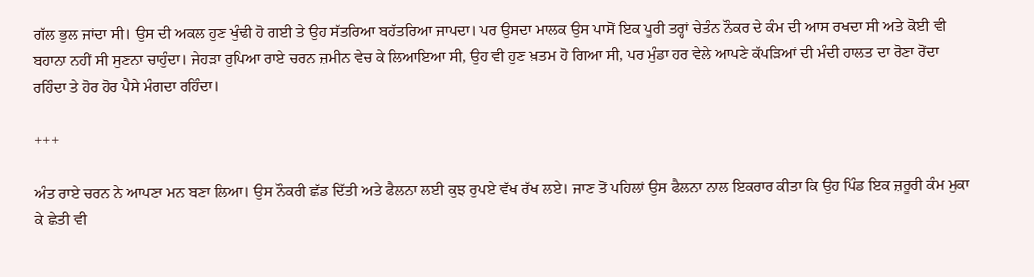ਗੱਲ ਭੁਲ ਜਾਂਦਾ ਸੀ। ਉਸ ਦੀ ਅਕਲ ਹੁਣ ਖੁੰਢੀ ਹੋ ਗਈ ਤੇ ਉਹ ਸੱਤਰਿਆ ਬਹੱਤਰਿਆ ਜਾਪਦਾ। ਪਰ ਉਸਦਾ ਮਾਲਕ ਉਸ ਪਾਸੋਂ ਇਕ ਪੂਰੀ ਤਰ੍ਹਾਂ ਚੇਤੰਨ ਨੌਕਰ ਦੇ ਕੰਮ ਦੀ ਆਸ ਰਖਦਾ ਸੀ ਅਤੇ ਕੋਈ ਵੀ ਬਹਾਨਾ ਨਹੀਂ ਸੀ ਸੁਣਨਾ ਚਾਹੁੰਦਾ। ਜੇਹੜਾ ਰੁਪਿਆ ਰਾਏ ਚਰਨ ਜ਼ਮੀਨ ਵੇਚ ਕੇ ਲਿਆਇਆ ਸੀ, ਉਹ ਵੀ ਹੁਣ ਖ਼ਤਮ ਹੋ ਗਿਆ ਸੀ, ਪਰ ਮੁੰਡਾ ਹਰ ਵੇਲੇ ਆਪਣੇ ਕੱਪੜਿਆਂ ਦੀ ਮੰਦੀ ਹਾਲਤ ਦਾ ਰੋਣਾ ਰੋਂਦਾ ਰਹਿੰਦਾ ਤੇ ਹੋਰ ਹੋਰ ਪੈਸੇ ਮੰਗਦਾ ਰਹਿੰਦਾ।

+++

ਅੰਤ ਰਾਏ ਚਰਨ ਨੇ ਆਪਣਾ ਮਨ ਬਣਾ ਲਿਆ। ਉਸ ਨੌਕਰੀ ਛੱਡ ਦਿੱਤੀ ਅਤੇ ਫੈਲਨਾ ਲਈ ਕੁਝ ਰੁਪਏ ਵੱਖ ਰੱਖ ਲਏ। ਜਾਣ ਤੋਂ ਪਹਿਲਾਂ ਉਸ ਫੈਲਨਾ ਨਾਲ ਇਕਰਾਰ ਕੀਤਾ ਕਿ ਉਹ ਪਿੰਡ ਇਕ ਜ਼ਰੂਰੀ ਕੰਮ ਮੁਕਾ ਕੇ ਛੇਤੀ ਵੀ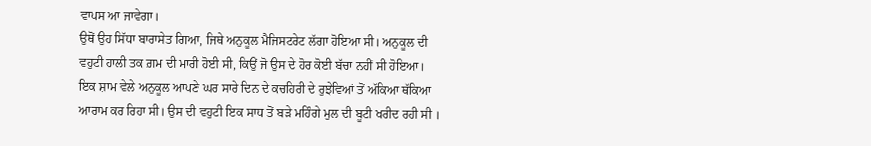ਵਾਪਸ ਆ ਜਾਵੇਗਾ।
ਉਥੋਂ ਉਹ ਸਿੱਧਾ ਬਾਰਾਸੇਤ ਗਿਆ, ਜਿਥੇ ਅਨੁਕੂਲ ਮੈਜਿਸਟਰੇਟ ਲੱਗਾ ਹੋਇਆ ਸੀ। ਅਨੁਕੂਲ ਦੀ ਵਹੁਟੀ ਹਾਲੀ ਤਕ ਗ਼ਮ ਦੀ ਮਾਰੀ ਹੋਈ ਸੀ, ਕਿਉਂ ਜੋ ਉਸ ਦੇ ਹੋਰ ਕੋਈ ਬੱਚਾ ਨਹੀਂ ਸੀ ਹੋਇਆ।
ਇਕ ਸ਼ਾਮ ਵੇਲੇ ਅਨੁਕੂਲ ਆਪਣੇ ਘਰ ਸਾਰੇ ਦਿਨ ਦੇ ਕਚਹਿਰੀ ਦੇ ਰੁਝੇਵਿਆਂ ਤੋਂ ਅੱਕਿਆ ਥੱਕਿਆ ਆਰਾਮ ਕਰ ਰਿਹਾ ਸੀ। ਉਸ ਦੀ ਵਹੁਟੀ ਇਕ ਸਾਧ ਤੋਂ ਬੜੇ ਮਹਿੰਗੇ ਮੁਲ ਦੀ ਬੂਟੀ ਖਰੀਦ ਰਹੀ ਸੀ ।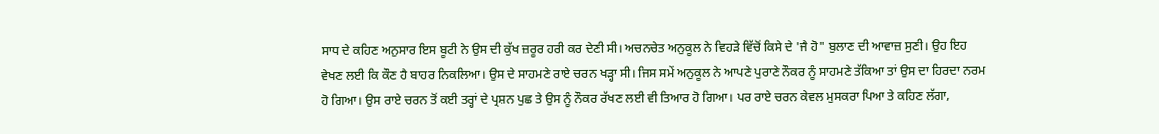ਸਾਧ ਦੇ ਕਹਿਣ ਅਨੁਸਾਰ ਇਸ ਬੂਟੀ ਨੇ ਉਸ ਦੀ ਕੁੱਖ ਜ਼ਰੂਰ ਹਰੀ ਕਰ ਦੇਣੀ ਸੀ। ਅਚਨਚੇਤ ਅਨੁਕੂਲ ਨੇ ਵਿਹੜੇ ਵਿੱਚੋਂ ਕਿਸੇ ਦੇ 'ਜੈ ਹੋ" ਬੁਲਾਣ ਦੀ ਆਵਾਜ਼ ਸੁਣੀ। ਉਹ ਇਹ ਵੇਖਣ ਲਈ ਕਿ ਕੌਣ ਹੈ ਬਾਹਰ ਨਿਕਲਿਆ। ਉਸ ਦੇ ਸਾਹਮਣੇ ਰਾਏ ਚਰਨ ਖੜ੍ਹਾ ਸੀ। ਜਿਸ ਸਮੇਂ ਅਨੁਕੂਲ ਨੇ ਆਪਣੇ ਪੁਰਾਣੇ ਨੌਕਰ ਨੂੰ ਸਾਹਮਣੇ ਤੱਕਿਆ ਤਾਂ ਉਸ ਦਾ ਹਿਰਦਾ ਨਰਮ ਹੋ ਗਿਆ। ਉਸ ਰਾਏ ਚਰਨ ਤੋਂ ਕਈ ਤਰ੍ਹਾਂ ਦੇ ਪ੍ਰਸ਼ਨ ਪੁਛ ਤੇ ਉਸ ਨੂੰ ਨੌਕਰ ਰੱਖਣ ਲਈ ਵੀ ਤਿਆਰ ਹੋ ਗਿਆ। ਪਰ ਰਾਏ ਚਰਨ ਕੇਵਲ ਮੁਸਕਰਾ ਪਿਆ ਤੇ ਕਹਿਣ ਲੱਗਾ,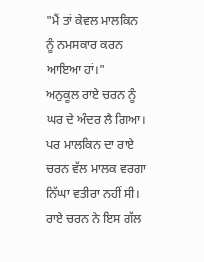"ਮੈਂ ਤਾਂ ਕੇਵਲ ਮਾਲਕਿਨ ਨੂੰ ਨਮਸਕਾਰ ਕਰਨ ਆਇਆ ਹਾਂ।"
ਅਨੁਕੂਲ ਰਾਏ ਚਰਨ ਨੂੰ ਘਰ ਦੇ ਅੰਦਰ ਲੈ ਗਿਆ। ਪਰ ਮਾਲਕਿਨ ਦਾ ਰਾਏ ਚਰਨ ਵੱਲ ਮਾਲਕ ਵਰਗਾ ਨਿੱਘਾ ਵਤੀਰਾ ਨਹੀਂ ਸੀ। ਰਾਏ ਚਰਨ ਨੇ ਇਸ ਗੱਲ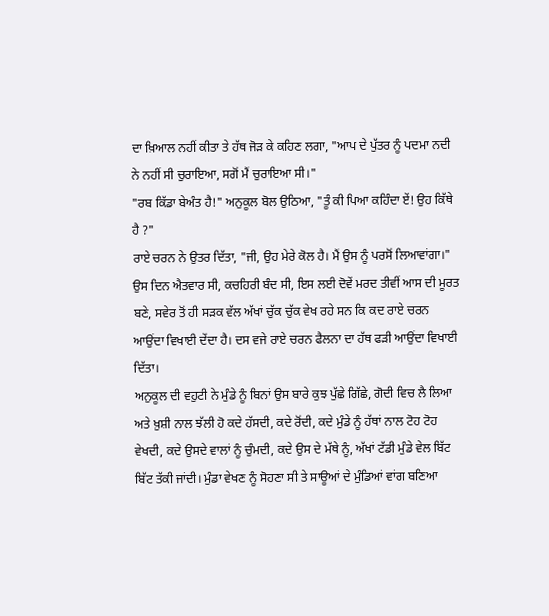ਦਾ ਖ਼ਿਆਲ ਨਹੀਂ ਕੀਤਾ ਤੇ ਹੱਥ ਜੋੜ ਕੇ ਕਹਿਣ ਲਗਾ, "ਆਪ ਦੇ ਪੁੱਤਰ ਨੂੰ ਪਦਮਾ ਨਦੀ ਨੇ ਨਹੀਂ ਸੀ ਚੁਰਾਇਆ, ਸਗੋਂ ਮੈਂ ਚੁਰਾਇਆ ਸੀ।"
"ਰਬ ਕਿੱਡਾ ਬੇਅੰਤ ਹੈ!" ਅਨੁਕੂਲ ਬੋਲ ਉਠਿਆ, "ਤੂੰ ਕੀ ਪਿਆ ਕਹਿੰਦਾ ਏਂ! ਉਹ ਕਿੱਥੇ ਹੈ ?"
ਰਾਏ ਚਰਨ ਨੇ ਉਤਰ ਦਿੱਤਾ, "ਜੀ, ਉਹ ਮੇਰੇ ਕੋਲ ਹੈ। ਮੈਂ ਉਸ ਨੂੰ ਪਰਸੋਂ ਲਿਆਵਾਂਗਾ।"
ਉਸ ਦਿਨ ਐਤਵਾਰ ਸੀ, ਕਚਹਿਰੀ ਬੰਦ ਸੀ, ਇਸ ਲਈ ਦੋਵੇਂ ਮਰਦ ਤੀਵੀਂ ਆਸ ਦੀ ਮੂਰਤ ਬਣੇ, ਸਵੇਰ ਤੋਂ ਹੀ ਸੜਕ ਵੱਲ ਅੱਖਾਂ ਚੁੱਕ ਚੁੱਕ ਵੇਖ ਰਹੇ ਸਨ ਕਿ ਕਦ ਰਾਏ ਚਰਨ ਆਉਂਦਾ ਵਿਖਾਈ ਦੇਂਦਾ ਹੈ। ਦਸ ਵਜੇ ਰਾਏ ਚਰਨ ਫੈਲਨਾ ਦਾ ਹੱਥ ਫੜੀ ਆਉਂਦਾ ਵਿਖਾਈ ਦਿੱਤਾ।
ਅਨੁਕੂਲ ਦੀ ਵਹੁਟੀ ਨੇ ਮੁੰਡੇ ਨੂੰ ਬਿਨਾਂ ਉਸ ਬਾਰੇ ਕੁਝ ਪੁੱਛੇ ਗਿੱਛੇ, ਗੋਦੀ ਵਿਚ ਲੈ ਲਿਆ ਅਤੇ ਖ਼ੁਸ਼ੀ ਨਾਲ ਝੱਲੀ ਹੋ ਕਦੇ ਹੱਸਦੀ, ਕਦੇ ਰੋਂਦੀ, ਕਦੇ ਮੁੰਡੇ ਨੂੰ ਹੱਥਾਂ ਨਾਲ ਟੋਹ ਟੋਹ ਵੇਖਦੀ, ਕਦੇ ਉਸਦੇ ਵਾਲਾਂ ਨੂੰ ਚੁੰਮਦੀ, ਕਦੇ ਉਸ ਦੇ ਮੱਥੇ ਨੂੰ, ਅੱਖਾਂ ਟੱਡੀ ਮੁੰਡੇ ਵੇਲ ਬਿੱਟ ਬਿੱਟ ਤੱਕੀ ਜਾਂਦੀ। ਮੁੰਡਾ ਵੇਖਣ ਨੂੰ ਸੋਹਣਾ ਸੀ ਤੇ ਸਾਊਆਂ ਦੇ ਮੁੰਡਿਆਂ ਵਾਂਗ ਬਣਿਆ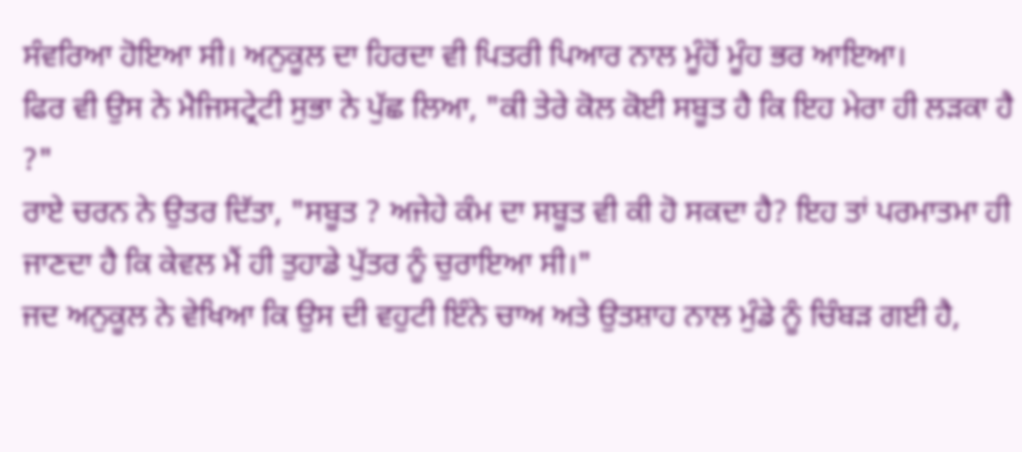ਸੰਵਰਿਆ ਹੋਇਆ ਸੀ। ਅਨੁਕੂਲ ਦਾ ਹਿਰਦਾ ਵੀ ਪਿਤਰੀ ਪਿਆਰ ਨਾਲ ਮੂੰਹੋਂ ਮੂੰਹ ਭਰ ਆਇਆ।
ਫਿਰ ਵੀ ਉਸ ਨੇ ਮੈਜਿਸਟ੍ਰੇਟੀ ਸੁਭਾ ਨੇ ਪੁੱਛ ਲਿਆ, "ਕੀ ਤੇਰੇ ਕੋਲ ਕੋਈ ਸਬੂਤ ਹੈ ਕਿ ਇਹ ਮੇਰਾ ਹੀ ਲੜਕਾ ਹੈ ?"
ਰਾਏ ਚਰਨ ਨੇ ਉਤਰ ਦਿੱਤਾ, "ਸਬੂਤ ? ਅਜੇਹੇ ਕੰਮ ਦਾ ਸਬੂਤ ਵੀ ਕੀ ਹੋ ਸਕਦਾ ਹੈ? ਇਹ ਤਾਂ ਪਰਮਾਤਮਾ ਹੀ ਜਾਣਦਾ ਹੈ ਕਿ ਕੇਵਲ ਮੈਂ ਹੀ ਤੁਹਾਡੇ ਪੁੱਤਰ ਨੂੰ ਚੁਰਾਇਆ ਸੀ।"
ਜਦ ਅਨੁਕੂਲ ਨੇ ਵੇਖਿਆ ਕਿ ਉਸ ਦੀ ਵਹੁਟੀ ਇੰਨੇ ਚਾਅ ਅਤੇ ਉਤਸ਼ਾਹ ਨਾਲ ਮੁੰਡੇ ਨੂੰ ਚਿੰਬੜ ਗਈ ਹੈ,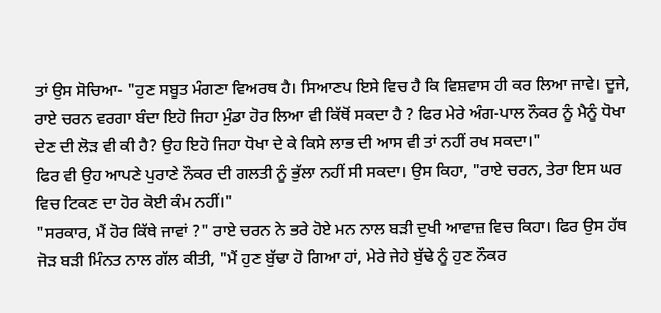ਤਾਂ ਉਸ ਸੋਚਿਆ- "ਹੁਣ ਸਬੂਤ ਮੰਗਣਾ ਵਿਅਰਥ ਹੈ। ਸਿਆਣਪ ਇਸੇ ਵਿਚ ਹੈ ਕਿ ਵਿਸ਼ਵਾਸ ਹੀ ਕਰ ਲਿਆ ਜਾਵੇ। ਦੂਜੇ, ਰਾਏ ਚਰਨ ਵਰਗਾ ਬੰਦਾ ਇਹੋ ਜਿਹਾ ਮੁੰਡਾ ਹੋਰ ਲਿਆ ਵੀ ਕਿੱਥੋਂ ਸਕਦਾ ਹੈ ? ਫਿਰ ਮੇਰੇ ਅੰਗ-ਪਾਲ ਨੌਕਰ ਨੂੰ ਮੈਨੂੰ ਧੋਖਾ ਦੇਣ ਦੀ ਲੋੜ ਵੀ ਕੀ ਹੈ? ਉਹ ਇਹੋ ਜਿਹਾ ਧੋਖਾ ਦੇ ਕੇ ਕਿਸੇ ਲਾਭ ਦੀ ਆਸ ਵੀ ਤਾਂ ਨਹੀਂ ਰਖ ਸਕਦਾ।"
ਫਿਰ ਵੀ ਉਹ ਆਪਣੇ ਪੁਰਾਣੇ ਨੌਕਰ ਦੀ ਗਲਤੀ ਨੂੰ ਭੁੱਲਾ ਨਹੀਂ ਸੀ ਸਕਦਾ। ਉਸ ਕਿਹਾ, "ਰਾਏ ਚਰਨ, ਤੇਰਾ ਇਸ ਘਰ ਵਿਚ ਟਿਕਣ ਦਾ ਹੋਰ ਕੋਈ ਕੰਮ ਨਹੀਂ।"
"ਸਰਕਾਰ, ਮੈਂ ਹੋਰ ਕਿੱਥੇ ਜਾਵਾਂ ?" ਰਾਏ ਚਰਨ ਨੇ ਭਰੇ ਹੋਏ ਮਨ ਨਾਲ ਬੜੀ ਦੁਖੀ ਆਵਾਜ਼ ਵਿਚ ਕਿਹਾ। ਫਿਰ ਉਸ ਹੱਥ ਜੋੜ ਬੜੀ ਮਿੰਨਤ ਨਾਲ ਗੱਲ ਕੀਤੀ, "ਮੈਂ ਹੁਣ ਬੁੱਢਾ ਹੋ ਗਿਆ ਹਾਂ, ਮੇਰੇ ਜੇਹੇ ਬੁੱਢੇ ਨੂੰ ਹੁਣ ਨੌਕਰ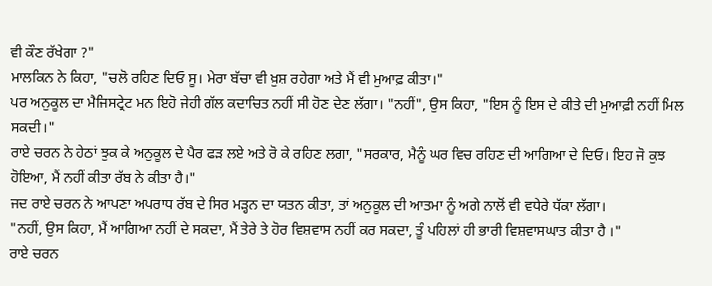ਵੀ ਕੌਣ ਰੱਖੇਗਾ ?"
ਮਾਲਕਿਨ ਨੇ ਕਿਹਾ, "ਚਲੋ ਰਹਿਣ ਦਿਓ ਸੂ। ਮੇਰਾ ਬੱਚਾ ਵੀ ਖ਼ੁਸ਼ ਰਹੇਗਾ ਅਤੇ ਮੈਂ ਵੀ ਮੁਆਫ਼ ਕੀਤਾ।"
ਪਰ ਅਨੁਕੂਲ ਦਾ ਮੈਜਿਸਟ੍ਰੇਟ ਮਨ ਇਹੋ ਜੇਹੀ ਗੱਲ ਕਦਾਚਿਤ ਨਹੀਂ ਸੀ ਹੋਣ ਦੇਣ ਲੱਗਾ। "ਨਹੀਂ", ਉਸ ਕਿਹਾ, "ਇਸ ਨੂੰ ਇਸ ਦੇ ਕੀਤੇ ਦੀ ਮੁਆਫ਼ੀ ਨਹੀਂ ਮਿਲ ਸਕਦੀ।"
ਰਾਏ ਚਰਨ ਨੇ ਹੇਠਾਂ ਝੁਕ ਕੇ ਅਨੁਕੂਲ ਦੇ ਪੈਰ ਫੜ ਲਏ ਅਤੇ ਰੋ ਕੇ ਰਹਿਣ ਲਗਾ, "ਸਰਕਾਰ, ਮੈਨੂੰ ਘਰ ਵਿਚ ਰਹਿਣ ਦੀ ਆਗਿਆ ਦੇ ਦਿਓ। ਇਹ ਜੋ ਕੁਝ ਹੋਇਆ, ਮੈਂ ਨਹੀਂ ਕੀਤਾ ਰੱਬ ਨੇ ਕੀਤਾ ਹੈ।"
ਜਦ ਰਾਏ ਚਰਨ ਨੇ ਆਪਣਾ ਅਪਰਾਧ ਰੱਬ ਦੇ ਸਿਰ ਮੜ੍ਹਨ ਦਾ ਯਤਨ ਕੀਤਾ, ਤਾਂ ਅਨੁਕੂਲ ਦੀ ਆਤਮਾ ਨੂੰ ਅਗੇ ਨਾਲੋਂ ਵੀ ਵਧੇਰੇ ਧੱਕਾ ਲੱਗਾ।
"ਨਹੀਂ, ਉਸ ਕਿਹਾ, ਮੈਂ ਆਗਿਆ ਨਹੀਂ ਦੇ ਸਕਦਾ, ਮੈਂ ਤੇਰੇ ਤੇ ਹੋਰ ਵਿਸ਼ਵਾਸ ਨਹੀਂ ਕਰ ਸਕਦਾ, ਤੂੰ ਪਹਿਲਾਂ ਹੀ ਭਾਰੀ ਵਿਸ਼ਵਾਸਘਾਤ ਕੀਤਾ ਹੈ ।"
ਰਾਏ ਚਰਨ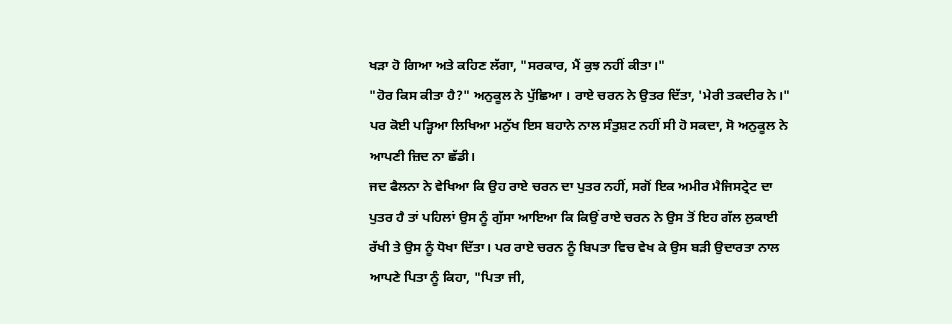ਖੜਾ ਹੋ ਗਿਆ ਅਤੇ ਕਹਿਣ ਲੱਗਾ, "ਸਰਕਾਰ, ਮੈਂ ਕੁਝ ਨਹੀਂ ਕੀਤਾ।"
"ਹੋਰ ਕਿਸ ਕੀਤਾ ਹੈ?" ਅਨੁਕੂਲ ਨੇ ਪੁੱਛਿਆ । ਰਾਏ ਚਰਨ ਨੇ ਉਤਰ ਦਿੱਤਾ, 'ਮੇਰੀ ਤਕਦੀਰ ਨੇ।"
ਪਰ ਕੋਈ ਪੜ੍ਹਿਆ ਲਿਖਿਆ ਮਨੁੱਖ ਇਸ ਬਹਾਨੇ ਨਾਲ ਸੰਤੁਸ਼ਟ ਨਹੀਂ ਸੀ ਹੋ ਸਕਦਾ, ਸੋ ਅਨੁਕੂਲ ਨੇ ਆਪਣੀ ਜ਼ਿਦ ਨਾ ਛੱਡੀ।
ਜਦ ਫੈਲਨਾ ਨੇ ਵੇਖਿਆ ਕਿ ਉਹ ਰਾਏ ਚਰਨ ਦਾ ਪੁਤਰ ਨਹੀਂ, ਸਗੋਂ ਇਕ ਅਮੀਰ ਮੈਜਿਸਟ੍ਰੇਟ ਦਾ ਪੁਤਰ ਹੈ ਤਾਂ ਪਹਿਲਾਂ ਉਸ ਨੂੰ ਗੁੱਸਾ ਆਇਆ ਕਿ ਕਿਉਂ ਰਾਏ ਚਰਨ ਨੇ ਉਸ ਤੋਂ ਇਹ ਗੱਲ ਲੁਕਾਈ ਰੱਖੀ ਤੇ ਉਸ ਨੂੰ ਧੋਖਾ ਦਿੱਤਾ। ਪਰ ਰਾਏ ਚਰਨ ਨੂੰ ਬਿਪਤਾ ਵਿਚ ਵੇਖ ਕੇ ਉਸ ਬੜੀ ਉਦਾਰਤਾ ਨਾਲ ਆਪਣੇ ਪਿਤਾ ਨੂੰ ਕਿਹਾ, "ਪਿਤਾ ਜੀ,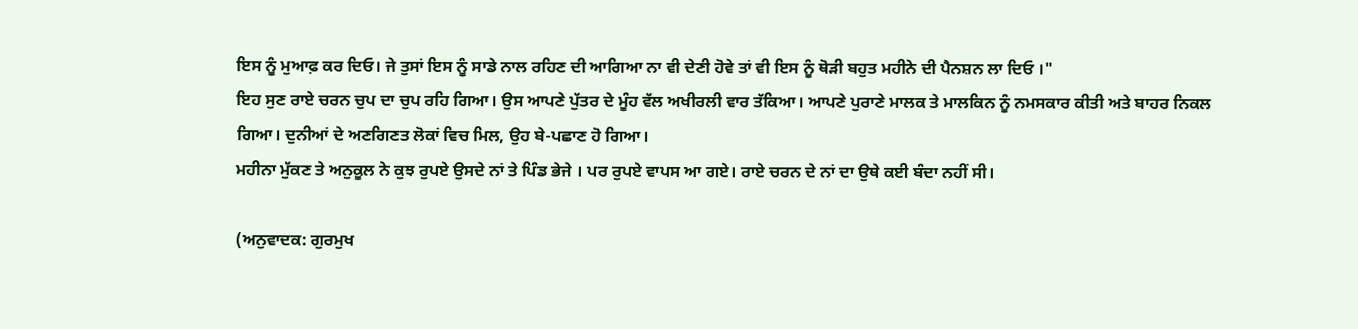ਇਸ ਨੂੰ ਮੁਆਫ਼ ਕਰ ਦਿਓ। ਜੇ ਤੁਸਾਂ ਇਸ ਨੂੰ ਸਾਡੇ ਨਾਲ ਰਹਿਣ ਦੀ ਆਗਿਆ ਨਾ ਵੀ ਦੇਣੀ ਹੋਵੇ ਤਾਂ ਵੀ ਇਸ ਨੂੰ ਥੋੜੀ ਬਹੁਤ ਮਹੀਨੇ ਦੀ ਪੈਨਸ਼ਨ ਲਾ ਦਿਓ ।"
ਇਹ ਸੁਣ ਰਾਏ ਚਰਨ ਚੁਪ ਦਾ ਚੁਪ ਰਹਿ ਗਿਆ। ਉਸ ਆਪਣੇ ਪੁੱਤਰ ਦੇ ਮੂੰਹ ਵੱਲ ਅਖੀਰਲੀ ਵਾਰ ਤੱਕਿਆ। ਆਪਣੇ ਪੁਰਾਣੇ ਮਾਲਕ ਤੇ ਮਾਲਕਿਨ ਨੂੰ ਨਮਸਕਾਰ ਕੀਤੀ ਅਤੇ ਬਾਹਰ ਨਿਕਲ ਗਿਆ। ਦੁਨੀਆਂ ਦੇ ਅਣਗਿਣਤ ਲੋਕਾਂ ਵਿਚ ਮਿਲ, ਉਹ ਬੇ-ਪਛਾਣ ਹੋ ਗਿਆ।
ਮਹੀਨਾ ਮੁੱਕਣ ਤੇ ਅਨੁਕੂਲ ਨੇ ਕੁਝ ਰੁਪਏ ਉਸਦੇ ਨਾਂ ਤੇ ਪਿੰਡ ਭੇਜੇ । ਪਰ ਰੁਪਏ ਵਾਪਸ ਆ ਗਏ। ਰਾਏ ਚਰਨ ਦੇ ਨਾਂ ਦਾ ਉਥੇ ਕਈ ਬੰਦਾ ਨਹੀਂ ਸੀ।

(ਅਨੁਵਾਦਕ: ਗੁਰਮੁਖ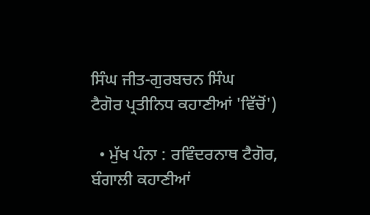ਸਿੰਘ ਜੀਤ-ਗੁਰਬਚਨ ਸਿੰਘ
ਟੈਗੋਰ ਪ੍ਰਤੀਨਿਧ ਕਹਾਣੀਆਂ 'ਵਿੱਚੋਂ')

  • ਮੁੱਖ ਪੰਨਾ : ਰਵਿੰਦਰਨਾਥ ਟੈਗੋਰ, ਬੰਗਾਲੀ ਕਹਾਣੀਆਂ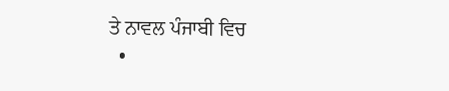ਤੇ ਨਾਵਲ ਪੰਜਾਬੀ ਵਿਚ
  •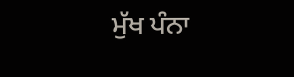ਮੁੱਖ ਪੰਨਾ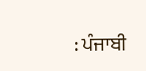: ਪੰਜਾਬੀ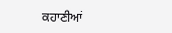ਕਹਾਣੀਆਂ